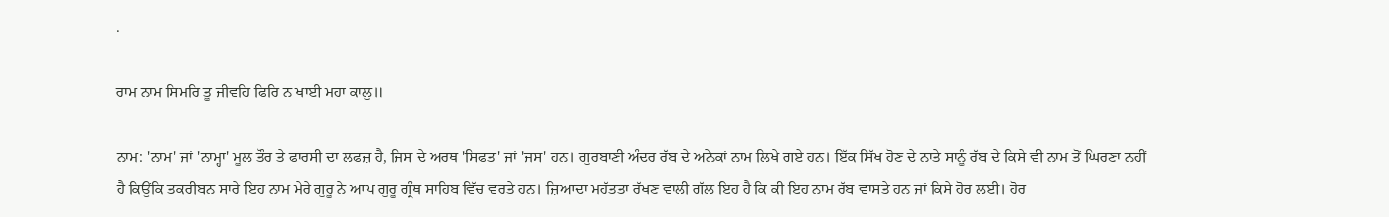.

ਰਾਮ ਨਾਮ ਸਿਮਰਿ ਤੂ ਜੀਵਹਿ ਫਿਰਿ ਨ ਖਾਈ ਮਹਾ ਕਾਲੁ॥

ਨਾਮ: 'ਨਾਮ' ਜਾਂ 'ਨਾਮ੍ਹਾ' ਮੂਲ ਤੌਰ ਤੇ ਫਾਰਸੀ ਦਾ ਲਫਜ਼ ਹੈ, ਜਿਸ ਦੇ ਅਰਥ 'ਸਿਫਤ' ਜਾਂ 'ਜਸ' ਹਨ। ਗੁਰਬਾਣੀ ਅੰਦਰ ਰੱਬ ਦੇ ਅਨੇਕਾਂ ਨਾਮ ਲਿਖੇ ਗਏ ਹਨ। ਇੱਕ ਸਿੱਖ ਹੋਣ ਦੇ ਨਾਤੇ ਸਾਨੂੰ ਰੱਬ ਦੇ ਕਿਸੇ ਵੀ ਨਾਮ ਤੋਂ ਘਿਰਣਾ ਨਹੀਂ ਹੈ ਕਿਉਂਕਿ ਤਕਰੀਬਨ ਸਾਰੇ ਇਹ ਨਾਮ ਮੇਰੇ ਗੁਰੂ ਨੇ ਆਪ ਗੁਰੂ ਗ੍ਰੰਥ ਸਾਹਿਬ ਵਿੱਚ ਵਰਤੇ ਹਨ। ਜ਼ਿਆਦਾ ਮਹੱਤਤਾ ਰੱਖਣ ਵਾਲੀ ਗੱਲ ਇਹ ਹੈ ਕਿ ਕੀ ਇਹ ਨਾਮ ਰੱਬ ਵਾਸਤੇ ਹਨ ਜਾਂ ਕਿਸੇ ਹੋਰ ਲਈ। ਹੋਰ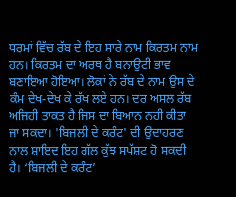ਧਰਮਾਂ ਵਿੱਚ ਰੱਬ ਦੇ ਇਹ ਸਾਰੇ ਨਾਮ ਕਿਰਤਮ ਨਾਮ ਹਨ। ਕਿਰਤਮ ਦਾ ਅਰਥ ਹੈ ਬਨਾਉਟੀ ਭਾਵ ਬਣਾਇਆ ਹੋਇਆ। ਲੋਕਾਂ ਨੇ ਰੱਬ ਦੇ ਨਾਮ ਉਸ ਦੇ ਕੰਮ ਦੇਖ-ਦੇਖ ਕੇ ਰੱਖ ਲਏ ਹਨ। ਦਰ ਅਸਲ ਰੱਬ ਅਜਿਹੀ ਤਾਕਤ ਹੈ ਜਿਸ ਦਾ ਬਿਆਨ ਨਹੀ ਕੀਤਾ ਜਾ ਸਕਦਾ। 'ਬਿਜਲੀ ਦੇ ਕਰੰਟ' ਦੀ ਉਦਾਹਰਣ ਨਾਲ ਸ਼ਾਇਦ ਇਹ ਗੱਲ ਕੁੱਝ ਸਪੱਸ਼ਟ ਹੋ ਸਕਦੀ ਹੈ। ‘ਬਿਜਲੀ ਦੇ ਕਰੰਟ’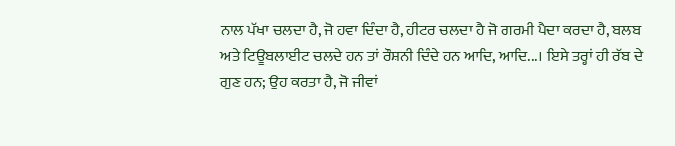ਨਾਲ ਪੱਖਾ ਚਲਦਾ ਹੈ, ਜੋ ਹਵਾ ਦਿੰਦਾ ਹੈ, ਹੀਟਰ ਚਲਦਾ ਹੈ ਜੋ ਗਰਮੀ ਪੈਦਾ ਕਰਦਾ ਹੈ, ਬਲਬ ਅਤੇ ਟਿਊਬਲਾਈਟ ਚਲਦੇ ਹਨ ਤਾਂ ਰੌਸ਼ਨੀ ਦਿੰਦੇ ਹਨ ਆਦਿ, ਆਦਿ...। ਇਸੇ ਤਰ੍ਹਾਂ ਹੀ ਰੱਬ ਦੇ ਗੁਣ ਹਨ; ਉਹ ਕਰਤਾ ਹੈ, ਜੋ ਜੀਵਾਂ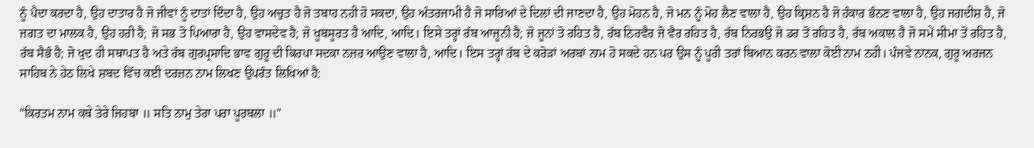ਨੂੰ ਪੈਦਾ ਕਰਦਾ ਹੈ, ਉਹ ਦਾਤਾਰ ਹੈ ਜੋ ਜੀਵਾਂ ਨੂੰ ਦਾਤਾਂ ਦਿੰਦਾ ਹੈ, ਉਹ ਅਚੁਤ ਹੈ ਜੋ ਤਬਾਹ ਨਹੀ ਹੋ ਸਕਦਾ, ਉਹ ਅੰਤਰਜਾਮੀ ਹੈ ਜੋ ਸਾਰਿਆਂ ਦੇ ਦਿਲਾਂ ਦੀ ਜਾਣਦਾ ਹੈ, ਉਹ ਮੋਹਨ ਹੈ, ਜੋ ਮਨ ਨੂੰ ਮੋਹ ਲੈਣ ਵਾਲਾ ਹੈ, ਉਹ ਕ੍ਰਿਸ਼ਨ ਹੈ ਜੋ ਹੰਕਾਰ ਭੰਨਣ ਵਾਲਾ ਹੈ, ਉਹ ਜਗਦੀਸ਼ ਹੈ, ਜੋ ਜਗਤ ਦਾ ਮਾਲਕ ਹੈ, ਉਹ ਹਰੀ ਹੈ; ਜੋ ਸਭ ਤੋ ਪਿਆਰਾ ਹੈ, ਉਹ ਵਾਸਦੇਵ ਹੈ; ਜੋ ਖੂਬਸੂਰਤ ਹੈ ਆਦਿ, ਆਦਿ। ਇਸੇ ਤਰ੍ਹਾਂ ਰੱਬ ਆਜੂਨੀ ਹੈ; ਜੋ ਜੂਨਾਂ ਤੋ ਰਹਿਤ ਹੈ, ਰੱਬ ਨਿਰਵੈਰ ਜੋ ਵੈਰ ਰਹਿਤ ਹੈ, ਰੱਬ ਨਿਰਭਉ ਜੋ ਡਰ ਤੋਂ ਰਹਿਤ ਹੈ, ਰੱਬ ਅਕਾਲ ਹੈ ਜੋ ਸਮੇਂ ਸੀਮਾ ਤੋਂ ਰਹਿਤ ਹੈ, ਰੱਬ ਸੈਭੰ ਹੈ; ਜੋ ਖੁਦ ਹੀ ਸਥਾਪਤ ਹੈ ਅਤੇ ਰੱਬ ਗੁਰਪ੍ਰਸਾਦਿ ਭਾਵ ਗੁਰੂ ਦੀ ਕਿਰਪਾ ਸਦਕਾ ਨਜ਼ਰ ਆਉਣ ਵਾਲਾ ਹੈ, ਆਦਿ। ਇਸ ਤਰ੍ਹਾਂ ਰੱਬ ਦੇ ਕਰੋੜਾਂ ਅਰਬਾਂ ਨਾਮ ਹੋ ਸਕਦੇ ਹਨ ਪਰ ਉਸ ਨੂੰ ਪੂਰੀ ਤਰਾਂ ਬਿਆਨ ਕਰਨ ਵਾਲਾ ਕੋਈ ਨਾਮ ਨਹੀ। ਪੰਜਵੇ ਨਾਨਕ, ਗੁਰੂ ਅਰਜਨ ਸਾਹਿਬ ਨੇ ਹੇਠ ਲਿਖੇ ਸ਼ਬਦ ਵਿੱਚ ਕਈ ਦਰਜ਼ਨ ਨਾਮ ਲਿਖਣ ਉਪਰੰਤ ਲਿਖਿਆਂ ਹੈ:

"ਕਿਰਤਮ ਨਾਮ ਕਥੇ ਤੇਰੇ ਜਿਹਬਾ ॥ ਸਤਿ ਨਾਮੁ ਤੇਰਾ ਪਰਾ ਪੂਰਬਲਾ ॥"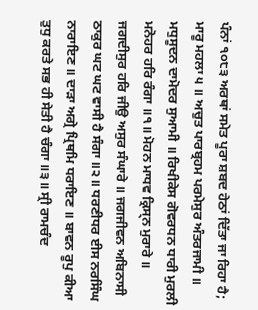ਪੰਨਾਂ ੧੦੮੩ ਅਰਥਾਂ ਸਮੇਤ ਪੂਰਾ ਸ਼ਬਦ ਹੇਠਾਂ ਦਿੱਤਾ ਜਾ ਰਿਹਾ ਹੈ; ਮਾਰੂ ਮਹਲਾ ੫ ॥ ਅਚੁਤ ਪਾਰਬ੍ਰਹਮ ਪਰਮੇਸੁਰ ਅੰਤਰਜਾਮੀ ॥ ਮਧੁਸੂਦਨ ਦਾਮੋਦਰ ਸੁਆਮੀ ॥ ਰਿਖੀਕੇਸ ਗੋਵਰਧਨ ਧਾਰੀ ਮੁਰਲੀ ਮਨੋਹਰ ਹਰਿ ਰੰਗਾ ॥੧॥ ਮੋਹਨ ਮਾਧਵ ਕ੍ਰਿਸ੍ਨ ਮੁਰਾਰੇ ॥ ਜਗਦੀਸੁਰ ਹਰਿ ਜੀਉ ਅਸੁਰ ਸੰਘਾਰੇ ॥ ਜਗਜੀਵਨ ਅਬਿਨਾਸੀ ਠਾਕੁਰ ਘਟ ਘਟ ਵਾਸੀ ਹੈ ਸੰਗਾ ॥੨॥ ਧਰਣੀਧਰ ਈਸ ਨਰਸਿੰਘ ਨਾਰਾਇਣ ॥ ਦਾੜਾ ਅਗ੍ਰੇ ਪ੍ਰਿਥਮਿ ਧਰਾਇਣ ॥ ਬਾਵਨ ਰੂਪੁ ਕੀਆ ਤੁਧੁ ਕਰਤੇ ਸਭ ਹੀ ਸੇਤੀ ਹੈ ਚੰਗਾ ॥੩॥ ਸ੍ਰੀ ਰਾਮਚੰਦ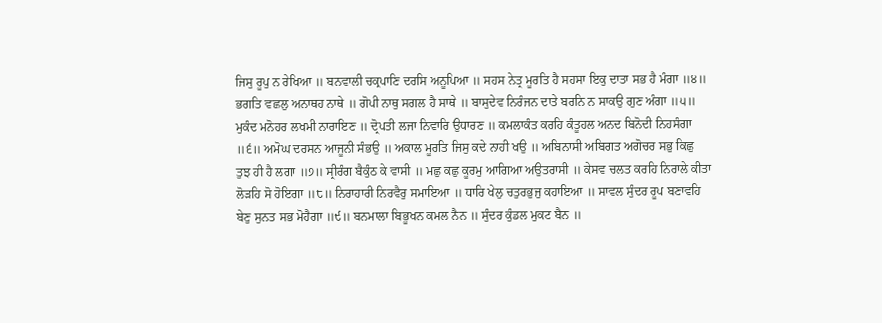ਜਿਸੁ ਰੂਪੁ ਨ ਰੇਖਿਆ ॥ ਬਨਵਾਲੀ ਚਕ੍ਰਪਾਣਿ ਦਰਸਿ ਅਨੂਪਿਆ ॥ ਸਹਸ ਨੇਤ੍ਰ ਮੂਰਤਿ ਹੈ ਸਹਸਾ ਇਕੁ ਦਾਤਾ ਸਭ ਹੈ ਮੰਗਾ ॥੪॥ ਭਗਤਿ ਵਛਲੁ ਅਨਾਥਹ ਨਾਥੇ ॥ ਗੋਪੀ ਨਾਥੁ ਸਗਲ ਹੈ ਸਾਥੇ ॥ ਬਾਸੁਦੇਵ ਨਿਰੰਜਨ ਦਾਤੇ ਬਰਨਿ ਨ ਸਾਕਉ ਗੁਣ ਅੰਗਾ ॥੫॥ ਮੁਕੰਦ ਮਨੋਹਰ ਲਖਮੀ ਨਾਰਾਇਣ ॥ ਦ੍ਰੋਪਤੀ ਲਜਾ ਨਿਵਾਰਿ ਉਧਾਰਣ ॥ ਕਮਲਾਕੰਤ ਕਰਹਿ ਕੰਤੂਹਲ ਅਨਦ ਬਿਨੋਦੀ ਨਿਹਸੰਗਾ ॥੬॥ ਅਮੋਘ ਦਰਸਨ ਆਜੂਨੀ ਸੰਭਉ ॥ ਅਕਾਲ ਮੂਰਤਿ ਜਿਸੁ ਕਦੇ ਨਾਹੀ ਖਉ ॥ ਅਬਿਨਾਸੀ ਅਬਿਗਤ ਅਗੋਚਰ ਸਭੁ ਕਿਛੁ ਤੁਝ ਹੀ ਹੈ ਲਗਾ ॥੭॥ ਸ੍ਰੀਰੰਗ ਬੈਕੁੰਠ ਕੇ ਵਾਸੀ ॥ ਮਛੁ ਕਛੁ ਕੂਰਮੁ ਆਗਿਆ ਅਉਤਰਾਸੀ ॥ ਕੇਸਵ ਚਲਤ ਕਰਹਿ ਨਿਰਾਲੇ ਕੀਤਾ ਲੋੜਹਿ ਸੋ ਹੋਇਗਾ ॥੮॥ ਨਿਰਾਹਾਰੀ ਨਿਰਵੈਰੁ ਸਮਾਇਆ ॥ ਧਾਰਿ ਖੇਲੁ ਚਤੁਰਭੁਜੁ ਕਹਾਇਆ ॥ ਸਾਵਲ ਸੁੰਦਰ ਰੂਪ ਬਣਾਵਹਿ ਬੇਣੁ ਸੁਨਤ ਸਭ ਮੋਹੈਗਾ ॥੯॥ ਬਨਮਾਲਾ ਬਿਭੂਖਨ ਕਮਲ ਨੈਨ ॥ ਸੁੰਦਰ ਕੁੰਡਲ ਮੁਕਟ ਬੈਨ ॥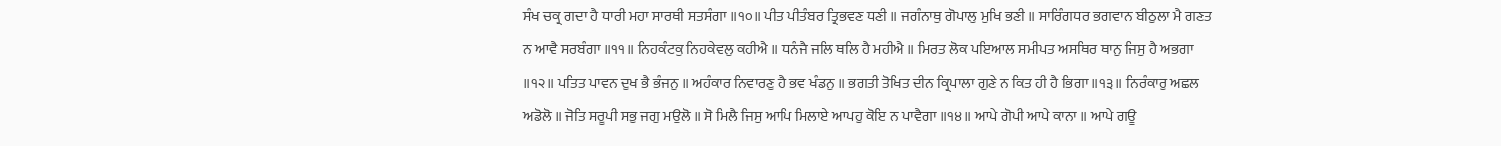ਸੰਖ ਚਕ੍ਰ ਗਦਾ ਹੈ ਧਾਰੀ ਮਹਾ ਸਾਰਥੀ ਸਤਸੰਗਾ ॥੧੦॥ ਪੀਤ ਪੀਤੰਬਰ ਤ੍ਰਿਭਵਣ ਧਣੀ ॥ ਜਗੰਨਾਥੁ ਗੋਪਾਲੁ ਮੁਖਿ ਭਣੀ ॥ ਸਾਰਿੰਗਧਰ ਭਗਵਾਨ ਬੀਠੁਲਾ ਮੈ ਗਣਤ ਨ ਆਵੈ ਸਰਬੰਗਾ ॥੧੧॥ ਨਿਹਕੰਟਕੁ ਨਿਹਕੇਵਲੁ ਕਹੀਐ ॥ ਧਨੰਜੈ ਜਲਿ ਥਲਿ ਹੈ ਮਹੀਐ ॥ ਮਿਰਤ ਲੋਕ ਪਇਆਲ ਸਮੀਪਤ ਅਸਥਿਰ ਥਾਨੁ ਜਿਸੁ ਹੈ ਅਭਗਾ ॥੧੨॥ ਪਤਿਤ ਪਾਵਨ ਦੁਖ ਭੈ ਭੰਜਨੁ ॥ ਅਹੰਕਾਰ ਨਿਵਾਰਣੁ ਹੈ ਭਵ ਖੰਡਨੁ ॥ ਭਗਤੀ ਤੋਖਿਤ ਦੀਨ ਕ੍ਰਿਪਾਲਾ ਗੁਣੇ ਨ ਕਿਤ ਹੀ ਹੈ ਭਿਗਾ ॥੧੩॥ ਨਿਰੰਕਾਰੁ ਅਛਲ ਅਡੋਲੋ ॥ ਜੋਤਿ ਸਰੂਪੀ ਸਭੁ ਜਗੁ ਮਉਲੋ ॥ ਸੋ ਮਿਲੈ ਜਿਸੁ ਆਪਿ ਮਿਲਾਏ ਆਪਹੁ ਕੋਇ ਨ ਪਾਵੈਗਾ ॥੧੪॥ ਆਪੇ ਗੋਪੀ ਆਪੇ ਕਾਨਾ ॥ ਆਪੇ ਗਊ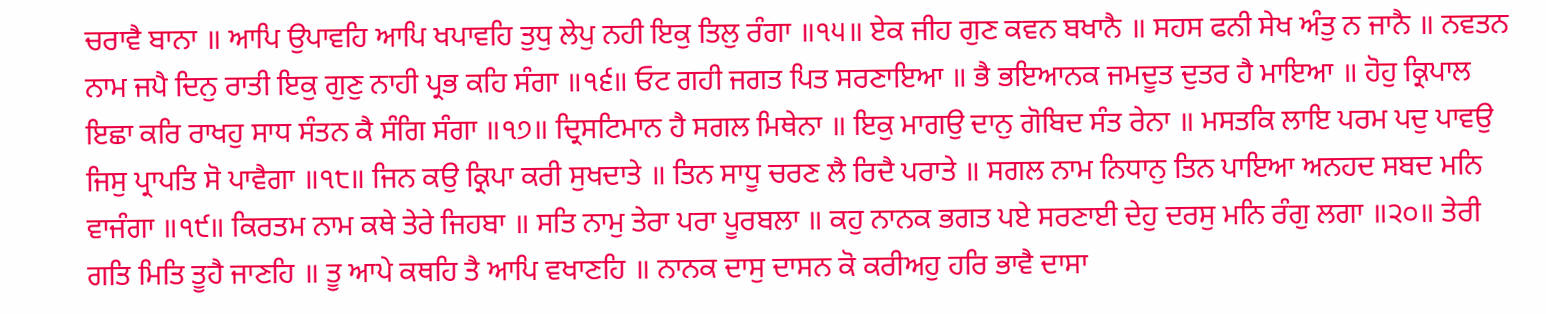ਚਰਾਵੈ ਬਾਨਾ ॥ ਆਪਿ ਉਪਾਵਹਿ ਆਪਿ ਖਪਾਵਹਿ ਤੁਧੁ ਲੇਪੁ ਨਹੀ ਇਕੁ ਤਿਲੁ ਰੰਗਾ ॥੧੫॥ ਏਕ ਜੀਹ ਗੁਣ ਕਵਨ ਬਖਾਨੈ ॥ ਸਹਸ ਫਨੀ ਸੇਖ ਅੰਤੁ ਨ ਜਾਨੈ ॥ ਨਵਤਨ ਨਾਮ ਜਪੈ ਦਿਨੁ ਰਾਤੀ ਇਕੁ ਗੁਣੁ ਨਾਹੀ ਪ੍ਰਭ ਕਹਿ ਸੰਗਾ ॥੧੬॥ ਓਟ ਗਹੀ ਜਗਤ ਪਿਤ ਸਰਣਾਇਆ ॥ ਭੈ ਭਇਆਨਕ ਜਮਦੂਤ ਦੁਤਰ ਹੈ ਮਾਇਆ ॥ ਹੋਹੁ ਕ੍ਰਿਪਾਲ ਇਛਾ ਕਰਿ ਰਾਖਹੁ ਸਾਧ ਸੰਤਨ ਕੈ ਸੰਗਿ ਸੰਗਾ ॥੧੭॥ ਦ੍ਰਿਸਟਿਮਾਨ ਹੈ ਸਗਲ ਮਿਥੇਨਾ ॥ ਇਕੁ ਮਾਗਉ ਦਾਨੁ ਗੋਬਿਦ ਸੰਤ ਰੇਨਾ ॥ ਮਸਤਕਿ ਲਾਇ ਪਰਮ ਪਦੁ ਪਾਵਉ ਜਿਸੁ ਪ੍ਰਾਪਤਿ ਸੋ ਪਾਵੈਗਾ ॥੧੮॥ ਜਿਨ ਕਉ ਕ੍ਰਿਪਾ ਕਰੀ ਸੁਖਦਾਤੇ ॥ ਤਿਨ ਸਾਧੂ ਚਰਣ ਲੈ ਰਿਦੈ ਪਰਾਤੇ ॥ ਸਗਲ ਨਾਮ ਨਿਧਾਨੁ ਤਿਨ ਪਾਇਆ ਅਨਹਦ ਸਬਦ ਮਨਿ ਵਾਜੰਗਾ ॥੧੯॥ ਕਿਰਤਮ ਨਾਮ ਕਥੇ ਤੇਰੇ ਜਿਹਬਾ ॥ ਸਤਿ ਨਾਮੁ ਤੇਰਾ ਪਰਾ ਪੂਰਬਲਾ ॥ ਕਹੁ ਨਾਨਕ ਭਗਤ ਪਏ ਸਰਣਾਈ ਦੇਹੁ ਦਰਸੁ ਮਨਿ ਰੰਗੁ ਲਗਾ ॥੨੦॥ ਤੇਰੀ ਗਤਿ ਮਿਤਿ ਤੂਹੈ ਜਾਣਹਿ ॥ ਤੂ ਆਪੇ ਕਥਹਿ ਤੈ ਆਪਿ ਵਖਾਣਹਿ ॥ ਨਾਨਕ ਦਾਸੁ ਦਾਸਨ ਕੋ ਕਰੀਅਹੁ ਹਰਿ ਭਾਵੈ ਦਾਸਾ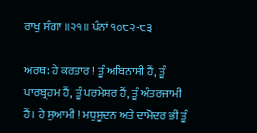ਰਾਖੁ ਸੰਗਾ ॥੨੧॥ ਪੰਨਾਂ ੧੦੮੨-੮੩

ਅਰਥ: ਹੇ ਕਰਤਾਰ ! ਤੂੰ ਅਬਿਨਾਸੀ ਹੈਂ, ਤੂੰ ਪਾਰਬ੍ਰਹਮ ਹੈਂ, ਤੂੰ ਪਰਮੇਸ਼ਰ ਹੈਂ, ਤੂੰ ਅੰਤਰਜਾਮੀ ਹੈਂ। ਹੇ ਸੁਆਮੀ ! ਮਧੁਸੂਦਨ ਅਤੇ ਦਾਮੋਦਰ ਭੀ ਤੂੰ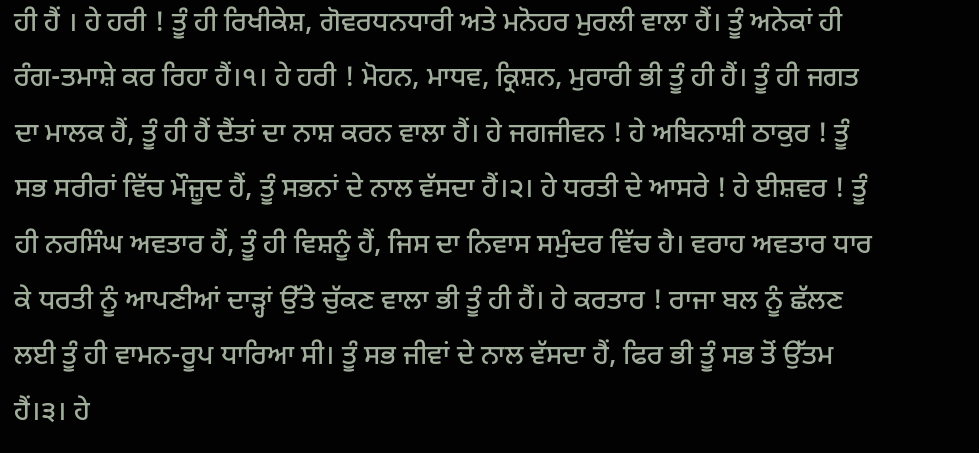ਹੀ ਹੈਂ । ਹੇ ਹਰੀ ! ਤੂੰ ਹੀ ਰਿਖੀਕੇਸ਼, ਗੋਵਰਧਨਧਾਰੀ ਅਤੇ ਮਨੋਹਰ ਮੁਰਲੀ ਵਾਲਾ ਹੈਂ। ਤੂੰ ਅਨੇਕਾਂ ਹੀ ਰੰਗ-ਤਮਾਸ਼ੇ ਕਰ ਰਿਹਾ ਹੈਂ।੧। ਹੇ ਹਰੀ ! ਮੋਹਨ, ਮਾਧਵ, ਕ੍ਰਿਸ਼ਨ, ਮੁਰਾਰੀ ਭੀ ਤੂੰ ਹੀ ਹੈਂ। ਤੂੰ ਹੀ ਜਗਤ ਦਾ ਮਾਲਕ ਹੈਂ, ਤੂੰ ਹੀ ਹੈਂ ਦੈਂਤਾਂ ਦਾ ਨਾਸ਼ ਕਰਨ ਵਾਲਾ ਹੈਂ। ਹੇ ਜਗਜੀਵਨ ! ਹੇ ਅਬਿਨਾਸ਼ੀ ਠਾਕੁਰ ! ਤੂੰ ਸਭ ਸਰੀਰਾਂ ਵਿੱਚ ਮੌਜ਼ੂਦ ਹੈਂ, ਤੂੰ ਸਭਨਾਂ ਦੇ ਨਾਲ ਵੱਸਦਾ ਹੈਂ।੨। ਹੇ ਧਰਤੀ ਦੇ ਆਸਰੇ ! ਹੇ ਈਸ਼ਵਰ ! ਤੂੰ ਹੀ ਨਰਸਿੰਘ ਅਵਤਾਰ ਹੈਂ, ਤੂੰ ਹੀ ਵਿਸ਼ਨੂੰ ਹੈਂ, ਜਿਸ ਦਾ ਨਿਵਾਸ ਸਮੁੰਦਰ ਵਿੱਚ ਹੈ। ਵਰਾਹ ਅਵਤਾਰ ਧਾਰ ਕੇ ਧਰਤੀ ਨੂੰ ਆਪਣੀਆਂ ਦਾੜ੍ਹਾਂ ਉੱਤੇ ਚੁੱਕਣ ਵਾਲਾ ਭੀ ਤੂੰ ਹੀ ਹੈਂ। ਹੇ ਕਰਤਾਰ ! ਰਾਜਾ ਬਲ ਨੂੰ ਛੱਲਣ ਲਈ ਤੂੰ ਹੀ ਵਾਮਨ-ਰੂਪ ਧਾਰਿਆ ਸੀ। ਤੂੰ ਸਭ ਜੀਵਾਂ ਦੇ ਨਾਲ ਵੱਸਦਾ ਹੈਂ, ਫਿਰ ਭੀ ਤੂੰ ਸਭ ਤੋਂ ਉੱਤਮ ਹੈਂ।੩। ਹੇ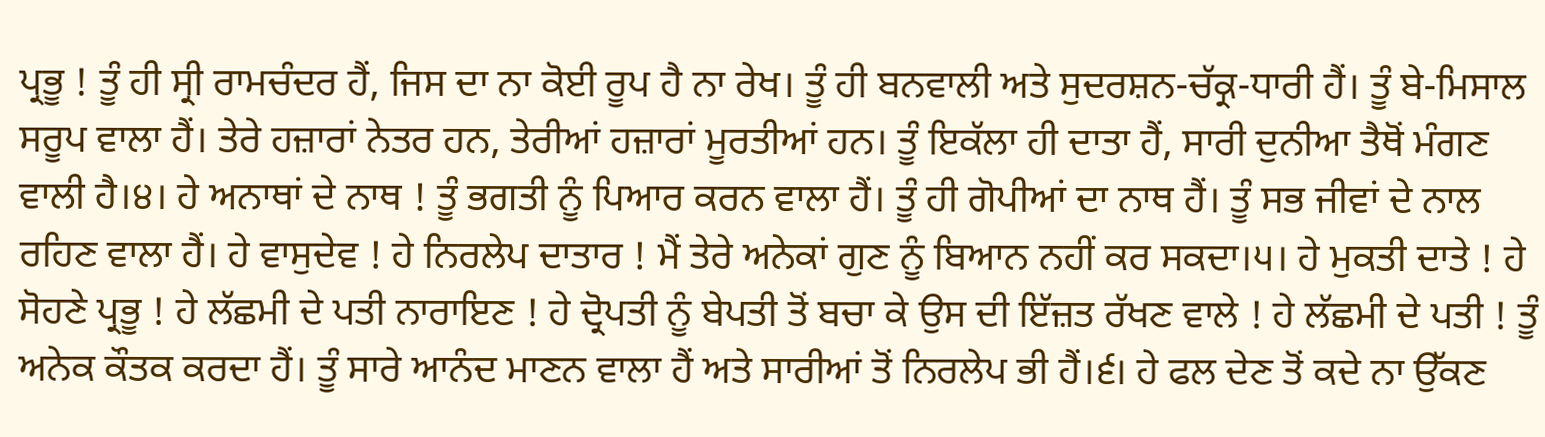ਪ੍ਰਭੂ ! ਤੂੰ ਹੀ ਸ੍ਰੀ ਰਾਮਚੰਦਰ ਹੈਂ, ਜਿਸ ਦਾ ਨਾ ਕੋਈ ਰੂਪ ਹੈ ਨਾ ਰੇਖ। ਤੂੰ ਹੀ ਬਨਵਾਲੀ ਅਤੇ ਸੁਦਰਸ਼ਨ-ਚੱਕ੍ਰ-ਧਾਰੀ ਹੈਂ। ਤੂੰ ਬੇ-ਮਿਸਾਲ ਸਰੂਪ ਵਾਲਾ ਹੈਂ। ਤੇਰੇ ਹਜ਼ਾਰਾਂ ਨੇਤਰ ਹਨ, ਤੇਰੀਆਂ ਹਜ਼ਾਰਾਂ ਮੂਰਤੀਆਂ ਹਨ। ਤੂੰ ਇਕੱਲਾ ਹੀ ਦਾਤਾ ਹੈਂ, ਸਾਰੀ ਦੁਨੀਆ ਤੈਥੋਂ ਮੰਗਣ ਵਾਲੀ ਹੈ।੪। ਹੇ ਅਨਾਥਾਂ ਦੇ ਨਾਥ ! ਤੂੰ ਭਗਤੀ ਨੂੰ ਪਿਆਰ ਕਰਨ ਵਾਲਾ ਹੈਂ। ਤੂੰ ਹੀ ਗੋਪੀਆਂ ਦਾ ਨਾਥ ਹੈਂ। ਤੂੰ ਸਭ ਜੀਵਾਂ ਦੇ ਨਾਲ ਰਹਿਣ ਵਾਲਾ ਹੈਂ। ਹੇ ਵਾਸੁਦੇਵ ! ਹੇ ਨਿਰਲੇਪ ਦਾਤਾਰ ! ਮੈਂ ਤੇਰੇ ਅਨੇਕਾਂ ਗੁਣ ਨੂੰ ਬਿਆਨ ਨਹੀਂ ਕਰ ਸਕਦਾ।੫। ਹੇ ਮੁਕਤੀ ਦਾਤੇ ! ਹੇ ਸੋਹਣੇ ਪ੍ਰਭੂ ! ਹੇ ਲੱਛਮੀ ਦੇ ਪਤੀ ਨਾਰਾਇਣ ! ਹੇ ਦ੍ਰੋਪਤੀ ਨੂੰ ਬੇਪਤੀ ਤੋਂ ਬਚਾ ਕੇ ਉਸ ਦੀ ਇੱਜ਼ਤ ਰੱਖਣ ਵਾਲੇ ! ਹੇ ਲੱਛਮੀ ਦੇ ਪਤੀ ! ਤੂੰ ਅਨੇਕ ਕੌਤਕ ਕਰਦਾ ਹੈਂ। ਤੂੰ ਸਾਰੇ ਆਨੰਦ ਮਾਣਨ ਵਾਲਾ ਹੈਂ ਅਤੇ ਸਾਰੀਆਂ ਤੋਂ ਨਿਰਲੇਪ ਭੀ ਹੈਂ।੬। ਹੇ ਫਲ ਦੇਣ ਤੋਂ ਕਦੇ ਨਾ ਉੱਕਣ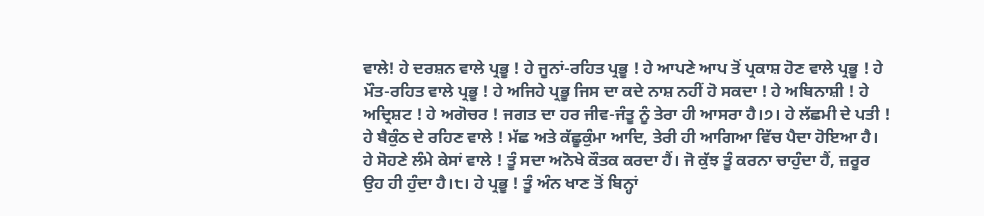ਵਾਲੇ! ਹੇ ਦਰਸ਼ਨ ਵਾਲੇ ਪ੍ਰਭੂ ! ਹੇ ਜੂਨਾਂ-ਰਹਿਤ ਪ੍ਰਭੂ ! ਹੇ ਆਪਣੇ ਆਪ ਤੋਂ ਪ੍ਰਕਾਸ਼ ਹੋਣ ਵਾਲੇ ਪ੍ਰਭੂ ! ਹੇ ਮੌਤ-ਰਹਿਤ ਵਾਲੇ ਪ੍ਰਭੂ ! ਹੇ ਅਜਿਹੇ ਪ੍ਰਭੂ ਜਿਸ ਦਾ ਕਦੇ ਨਾਸ਼ ਨਹੀਂ ਹੋ ਸਕਦਾ ! ਹੇ ਅਬਿਨਾਸ਼ੀ ! ਹੇ ਅਦ੍ਰਿਸ਼ਟ ! ਹੇ ਅਗੋਚਰ ! ਜਗਤ ਦਾ ਹਰ ਜੀਵ-ਜੰਤੂ ਨੂੰ ਤੇਰਾ ਹੀ ਆਸਰਾ ਹੈ।੭। ਹੇ ਲੱਛਮੀ ਦੇ ਪਤੀ ! ਹੇ ਬੈਕੁੰਠ ਦੇ ਰਹਿਣ ਵਾਲੇ ! ਮੱਛ ਅਤੇ ਕੱਛੂਕੁੰਮਾ ਆਦਿ, ਤੇਰੀ ਹੀ ਆਗਿਆ ਵਿੱਚ ਪੈਦਾ ਹੋਇਆ ਹੈ। ਹੇ ਸੋਹਣੇ ਲੰਮੇ ਕੇਸਾਂ ਵਾਲੇ ! ਤੂੰ ਸਦਾ ਅਨੋਖੇ ਕੌਤਕ ਕਰਦਾ ਹੈਂ। ਜੋ ਕੁੱਝ ਤੂੰ ਕਰਨਾ ਚਾਹੁੰਦਾ ਹੈਂ, ਜ਼ਰੂਰ ਉਹ ਹੀ ਹੁੰਦਾ ਹੈ।੮। ਹੇ ਪ੍ਰਭੂ ! ਤੂੰ ਅੰਨ ਖਾਣ ਤੋਂ ਬਿਨ੍ਹਾਂ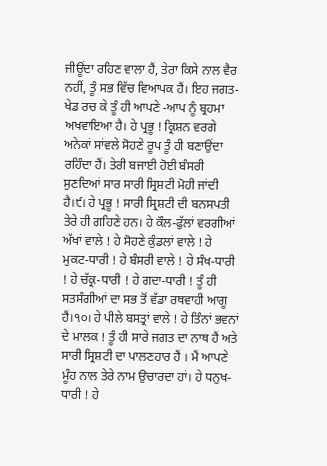ਜੀਊਂਦਾ ਰਹਿਣ ਵਾਲਾ ਹੈਂ, ਤੇਰਾ ਕਿਸੇ ਨਾਲ ਵੈਰ ਨਹੀਂ, ਤੂੰ ਸਭ ਵਿੱਚ ਵਿਆਪਕ ਹੈਂ। ਇਹ ਜਗਤ-ਖੇਡ ਰਚ ਕੇ ਤੂੰ ਹੀ ਆਪਣੇ -ਆਪ ਨੂੰ ਬ੍ਰਹਮਾ ਅਖਵਾਇਆ ਹੈ। ਹੇ ਪ੍ਰਭੂ ! ਕ੍ਰਿਸ਼ਨ ਵਰਗੇ ਅਨੇਕਾਂ ਸਾਂਵਲੇ ਸੋਹਣੇ ਰੂਪ ਤੂੰ ਹੀ ਬਣਾਉਂਦਾ ਰਹਿੰਦਾ ਹੈਂ। ਤੇਰੀ ਬਜਾਈ ਹੋਈ ਬੰਸਰੀ ਸੁਣਦਿਆਂ ਸਾਰ ਸਾਰੀ ਸ੍ਰਿਸ਼ਟੀ ਮੋਹੀ ਜਾਂਦੀ ਹੈ।੯। ਹੇ ਪ੍ਰਭੂ ! ਸਾਰੀ ਸ੍ਰਿਸ਼ਟੀ ਦੀ ਬਨਸਪਤੀ ਤੇਰੇ ਹੀ ਗਹਿਣੇ ਹਨ। ਹੇ ਕੌਲ-ਫੁੱਲਾਂ ਵਰਗੀਆਂ ਅੱਖਾਂ ਵਾਲੇ ! ਹੇ ਸੋਹਣੇ ਕੁੰਡਲਾਂ ਵਾਲੇ ! ਹੇ ਮੁਕਟ-ਧਾਰੀ ! ਹੇ ਬੰਸਰੀ ਵਾਲੇ ! ਹੇ ਸੰਖ-ਧਾਰੀ ! ਹੇ ਚੱਕ੍ਰ-ਧਾਰੀ ! ਹੇ ਗਦਾ-ਧਾਰੀ ! ਤੂੰ ਹੀ ਸਤਸੰਗੀਆਂ ਦਾ ਸਭ ਤੋਂ ਵੱਡਾ ਰਥਵਾਹੀ ਆਗੂ ਹੈਂ।੧੦। ਹੇ ਪੀਲੇ ਬਸਤ੍ਰਾਂ ਵਾਲੇ ! ਹੇ ਤਿੰਨਾਂ ਭਵਨਾਂ ਦੇ ਮਾਲਕ ! ਤੂੰ ਹੀ ਸਾਰੇ ਜਗਤ ਦਾ ਨਾਥ ਹੈਂ ਅਤੇ ਸਾਰੀ ਸ੍ਰਿਸ਼ਟੀ ਦਾ ਪਾਲਣਹਾਰ ਹੈਂ । ਮੈਂ ਆਪਣੇ ਮੂੰਹ ਨਾਲ ਤੇਰੇ ਨਾਮ ਉਚਾਰਦਾ ਹਾਂ। ਹੇ ਧਨੁਖ-ਧਾਰੀ ! ਹੇ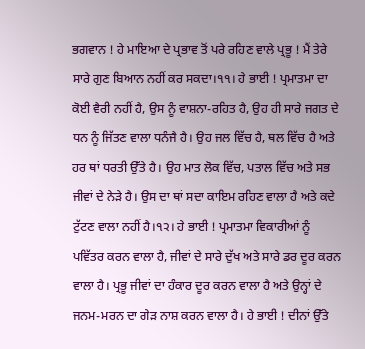ਭਗਵਾਨ ! ਹੇ ਮਾਇਆ ਦੇ ਪ੍ਰਭਾਵ ਤੋਂ ਪਰੇ ਰਹਿਣ ਵਾਲੇ ਪ੍ਰਭੂ ! ਮੈਂ ਤੇਰੇ ਸਾਰੇ ਗੁਣ ਬਿਆਨ ਨਹੀਂ ਕਰ ਸਕਦਾ।੧੧। ਹੇ ਭਾਈ ! ਪ੍ਰਮਾਤਮਾ ਦਾ ਕੋਈ ਵੈਰੀ ਨਹੀਂ ਹੈ, ਉਸ ਨੂੰ ਵਾਸ਼ਨਾ-ਰਹਿਤ ਹੈ, ਉਹ ਹੀ ਸਾਰੇ ਜਗਤ ਦੇ ਧਨ ਨੂੰ ਜਿੱਤਣ ਵਾਲਾ ਧਨੰਜੈ ਹੈ। ਉਹ ਜਲ ਵਿੱਚ ਹੈ, ਥਲ ਵਿੱਚ ਹੈ ਅਤੇ ਹਰ ਥਾਂ ਧਰਤੀ ਉੱਤੇ ਹੈ। ਉਹ ਮਾਤ ਲੋਕ ਵਿੱਚ, ਪਤਾਲ ਵਿੱਚ ਅਤੇ ਸਭ ਜੀਵਾਂ ਦੇ ਨੇੜੇ ਹੈ। ਉਸ ਦਾ ਥਾਂ ਸਦਾ ਕਾਇਮ ਰਹਿਣ ਵਾਲਾ ਹੈ ਅਤੇ ਕਦੇ ਟੁੱਟਣ ਵਾਲਾ ਨਹੀਂ ਹੈ।੧੨। ਹੇ ਭਾਈ ! ਪ੍ਰਮਾਤਮਾ ਵਿਕਾਰੀਆਂ ਨੂੰ ਪਵਿੱਤਰ ਕਰਨ ਵਾਲਾ ਹੈ, ਜੀਵਾਂ ਦੇ ਸਾਰੇ ਦੁੱਖ ਅਤੇ ਸਾਰੇ ਡਰ ਦੂਰ ਕਰਨ ਵਾਲਾ ਹੈ। ਪ੍ਰਭੂ ਜੀਵਾਂ ਦਾ ਹੰਕਾਰ ਦੂਰ ਕਰਨ ਵਾਲਾ ਹੈ ਅਤੇ ਉਨ੍ਹਾਂ ਦੇ ਜਨਮ-ਮਰਨ ਦਾ ਗੇੜ ਨਾਸ਼ ਕਰਨ ਵਾਲਾ ਹੈ। ਹੇ ਭਾਈ ! ਦੀਨਾਂ ਉੱਤੇ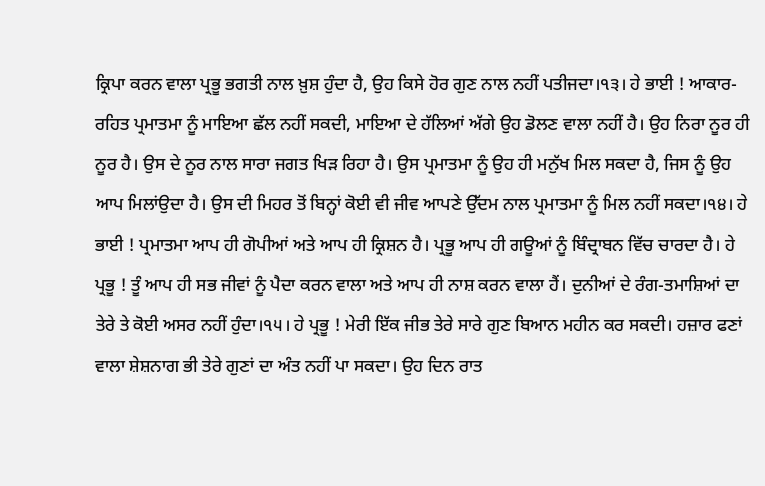ਕ੍ਰਿਪਾ ਕਰਨ ਵਾਲਾ ਪ੍ਰਭੂ ਭਗਤੀ ਨਾਲ ਖ਼ੁਸ਼ ਹੁੰਦਾ ਹੈ, ਉਹ ਕਿਸੇ ਹੋਰ ਗੁਣ ਨਾਲ ਨਹੀਂ ਪਤੀਜਦਾ।੧੩। ਹੇ ਭਾਈ ! ਆਕਾਰ-ਰਹਿਤ ਪ੍ਰਮਾਤਮਾ ਨੂੰ ਮਾਇਆ ਛੱਲ ਨਹੀਂ ਸਕਦੀ, ਮਾਇਆ ਦੇ ਹੱਲਿਆਂ ਅੱਗੇ ਉਹ ਡੋਲਣ ਵਾਲਾ ਨਹੀਂ ਹੈ। ਉਹ ਨਿਰਾ ਨੂਰ ਹੀ ਨੂਰ ਹੈ। ਉਸ ਦੇ ਨੂਰ ਨਾਲ ਸਾਰਾ ਜਗਤ ਖਿੜ ਰਿਹਾ ਹੈ। ਉਸ ਪ੍ਰਮਾਤਮਾ ਨੂੰ ਉਹ ਹੀ ਮਨੁੱਖ ਮਿਲ ਸਕਦਾ ਹੈ, ਜਿਸ ਨੂੰ ਉਹ ਆਪ ਮਿਲਾਂਉਦਾ ਹੈ। ਉਸ ਦੀ ਮਿਹਰ ਤੋਂ ਬਿਨ੍ਹਾਂ ਕੋਈ ਵੀ ਜੀਵ ਆਪਣੇ ਉੱਦਮ ਨਾਲ ਪ੍ਰਮਾਤਮਾ ਨੂੰ ਮਿਲ ਨਹੀਂ ਸਕਦਾ।੧੪। ਹੇ ਭਾਈ ! ਪ੍ਰਮਾਤਮਾ ਆਪ ਹੀ ਗੋਪੀਆਂ ਅਤੇ ਆਪ ਹੀ ਕ੍ਰਿਸ਼ਨ ਹੈ। ਪ੍ਰਭੂ ਆਪ ਹੀ ਗਊਆਂ ਨੂੰ ਬਿੰਦ੍ਰਾਬਨ ਵਿੱਚ ਚਾਰਦਾ ਹੈ। ਹੇ ਪ੍ਰਭੂ ! ਤੂੰ ਆਪ ਹੀ ਸਭ ਜੀਵਾਂ ਨੂੰ ਪੈਦਾ ਕਰਨ ਵਾਲਾ ਅਤੇ ਆਪ ਹੀ ਨਾਸ਼ ਕਰਨ ਵਾਲਾ ਹੈਂ। ਦੁਨੀਆਂ ਦੇ ਰੰਗ-ਤਮਾਸ਼ਿਆਂ ਦਾ ਤੇਰੇ ਤੇ ਕੋਈ ਅਸਰ ਨਹੀਂ ਹੁੰਦਾ।੧੫। ਹੇ ਪ੍ਰਭੂ ! ਮੇਰੀ ਇੱਕ ਜੀਭ ਤੇਰੇ ਸਾਰੇ ਗੁਣ ਬਿਆਨ ਮਹੀਨ ਕਰ ਸਕਦੀ। ਹਜ਼ਾਰ ਫਣਾਂ ਵਾਲਾ ਸ਼ੇਸ਼ਨਾਗ ਭੀ ਤੇਰੇ ਗੁਣਾਂ ਦਾ ਅੰਤ ਨਹੀਂ ਪਾ ਸਕਦਾ। ਉਹ ਦਿਨ ਰਾਤ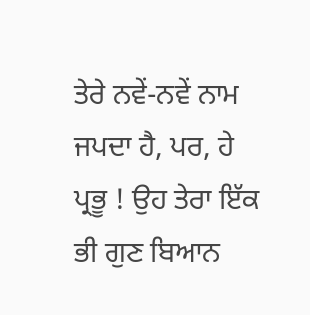ਤੇਰੇ ਨਵੇਂ-ਨਵੇਂ ਨਾਮ ਜਪਦਾ ਹੈ, ਪਰ, ਹੇ ਪ੍ਰਭੂ ! ਉਹ ਤੇਰਾ ਇੱਕ ਭੀ ਗੁਣ ਬਿਆਨ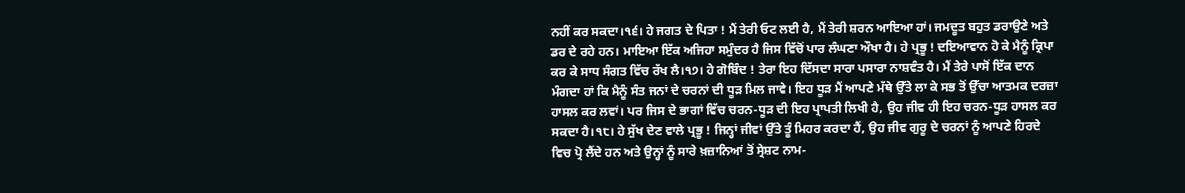ਨਹੀਂ ਕਰ ਸਕਦਾ।੧੬। ਹੇ ਜਗਤ ਦੇ ਪਿਤਾ ! ਮੈਂ ਤੇਰੀ ਓਟ ਲਈ ਹੈ, ਮੈਂ ਤੇਰੀ ਸ਼ਰਨ ਆਇਆ ਹਾਂ। ਜਮਦੂਤ ਬਹੁਤ ਡਰਾਉਣੇ ਅਤੇ ਡਰ ਦੇ ਰਹੇ ਹਨ। ਮਾਇਆ ਇੱਕ ਅਜਿਹਾ ਸਮੁੰਦਰ ਹੈ ਜਿਸ ਵਿੱਚੋਂ ਪਾਰ ਲੰਘਣਾ ਔਖਾ ਹੈ। ਹੇ ਪ੍ਰਭੂ ! ਦਇਆਵਾਨ ਹੋ ਕੇ ਮੈਨੂੰ ਕ੍ਰਿਪਾ ਕਰ ਕੇ ਸਾਧ ਸੰਗਤ ਵਿੱਚ ਰੱਖ ਲੈ।੧੭। ਹੇ ਗੋਬਿੰਦ ! ਤੇਰਾ ਇਹ ਦਿੱਸਦਾ ਸਾਰਾ ਪਸਾਰਾ ਨਾਸ਼ਵੰਤ ਹੈ। ਮੈਂ ਤੇਰੇ ਪਾਸੋਂ ਇੱਕ ਦਾਨ ਮੰਗਦਾ ਹਾਂ ਕਿ ਮੈਨੂੰ ਸੰਤ ਜਨਾਂ ਦੇ ਚਰਨਾਂ ਦੀ ਧੂੜ ਮਿਲ ਜਾਵੇ। ਇਹ ਧੂੜ ਮੈਂ ਆਪਣੇ ਮੱਥੇ ਉੱਤੇ ਲਾ ਕੇ ਸਭ ਤੋਂ ਉੱਚਾ ਆਤਮਕ ਦਰਜ਼ਾ ਹਾਸਲ ਕਰ ਲਵਾਂ। ਪਰ ਜਿਸ ਦੇ ਭਾਗਾਂ ਵਿੱਚ ਚਰਨ-ਧੂੜ ਦੀ ਇਹ ਪ੍ਰਾਪਤੀ ਲਿਖੀ ਹੈ, ਉਹ ਜੀਵ ਹੀ ਇਹ ਚਰਨ-ਧੂੜ ਹਾਸਲ ਕਰ ਸਕਦਾ ਹੈ।੧੮। ਹੇ ਸੁੱਖ ਦੇਣ ਵਾਲੇ ਪ੍ਰਭੂ ! ਜਿਨ੍ਹਾਂ ਜੀਵਾਂ ਉੱਤੇ ਤੂੰ ਮਿਹਰ ਕਰਦਾ ਹੈਂ, ਉਹ ਜੀਵ ਗੁਰੂ ਦੇ ਚਰਨਾਂ ਨੂੰ ਆਪਣੇ ਹਿਰਦੇ ਵਿਚ ਪ੍ਰੋ ਲੈਂਦੇ ਹਨ ਅਤੇ ਉਨ੍ਹਾਂ ਨੂੰ ਸਾਰੇ ਖ਼ਜ਼ਾਨਿਆਂ ਤੋਂ ਸ੍ਰੇਸ਼ਟ ਨਾਮ-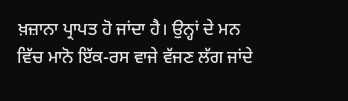ਖ਼ਜ਼ਾਨਾ ਪ੍ਰਾਪਤ ਹੋ ਜਾਂਦਾ ਹੈ। ਉਨ੍ਹਾਂ ਦੇ ਮਨ ਵਿੱਚ ਮਾਨੋ ਇੱਕ-ਰਸ ਵਾਜੇ ਵੱਜਣ ਲੱਗ ਜਾਂਦੇ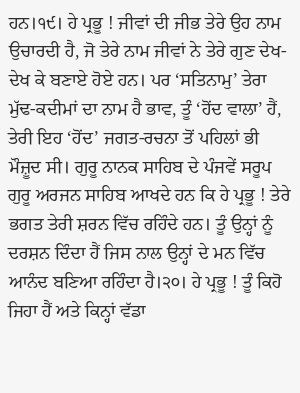ਹਨ।੧੯। ਹੇ ਪ੍ਰਭੂ ! ਜੀਵਾਂ ਦੀ ਜੀਭ ਤੇਰੇ ਉਹ ਨਾਮ ਉਚਾਰਦੀ ਹੈ, ਜੋ ਤੇਰੇ ਨਾਮ ਜੀਵਾਂ ਨੇ ਤੇਰੇ ਗੁਣ ਦੇਖ-ਦੇਖ ਕੇ ਬਣਾਏ ਹੋਏ ਹਨ। ਪਰ ‘ਸਤਿਨਾਮੁ’ ਤੇਰਾ ਮੁੱਢ-ਕਦੀਮਾਂ ਦਾ ਨਾਮ ਹੈ ਭਾਵ, ਤੂੰ ‘ਹੋਂਦ ਵਾਲਾ’ ਹੈਂ, ਤੇਰੀ ਇਹ ‘ਹੋਂਦ’ ਜਗਤ-ਰਚਨਾ ਤੋਂ ਪਹਿਲਾਂ ਭੀ ਮੌਜ਼ੂਦ ਸੀ। ਗੁਰੂ ਨਾਨਕ ਸਾਹਿਬ ਦੇ ਪੰਜਵੇਂ ਸਰੂਪ ਗੁਰੂ ਅਰਜਨ ਸਾਹਿਬ ਆਖਦੇ ਹਨ ਕਿ ਹੇ ਪ੍ਰਭੂ ! ਤੇਰੇ ਭਗਤ ਤੇਰੀ ਸ਼ਰਨ ਵਿੱਚ ਰਹਿੰਦੇ ਹਨ। ਤੂੰ ਉਨ੍ਹਾਂ ਨੂੰ ਦਰਸ਼ਨ ਦਿੰਦਾ ਹੈਂ ਜਿਸ ਨਾਲ ਉਨ੍ਹਾਂ ਦੇ ਮਨ ਵਿੱਚ ਆਨੰਦ ਬਣਿਆ ਰਹਿੰਦਾ ਹੈ।੨੦। ਹੇ ਪ੍ਰਭੂ ! ਤੂੰ ਕਿਹੋ ਜਿਹਾ ਹੈਂ ਅਤੇ ਕਿਨ੍ਹਾਂ ਵੱਡਾ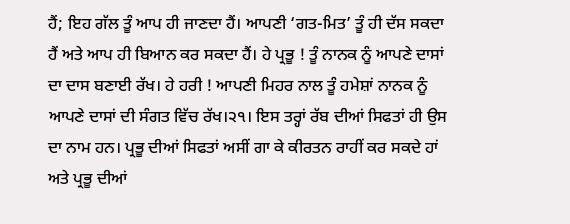ਹੈਂ; ਇਹ ਗੱਲ ਤੂੰ ਆਪ ਹੀ ਜਾਣਦਾ ਹੈਂ। ਆਪਣੀ ‘ਗਤ-ਮਿਤ’ ਤੂੰ ਹੀ ਦੱਸ ਸਕਦਾ ਹੈਂ ਅਤੇ ਆਪ ਹੀ ਬਿਆਨ ਕਰ ਸਕਦਾ ਹੈਂ। ਹੇ ਪ੍ਰਭੂ ! ਤੂੰ ਨਾਨਕ ਨੂੰ ਆਪਣੇ ਦਾਸਾਂ ਦਾ ਦਾਸ ਬਣਾਈ ਰੱਖ। ਹੇ ਹਰੀ ! ਆਪਣੀ ਮਿਹਰ ਨਾਲ ਤੂੰ ਹਮੇਸ਼ਾਂ ਨਾਨਕ ਨੂੰ ਆਪਣੇ ਦਾਸਾਂ ਦੀ ਸੰਗਤ ਵਿੱਚ ਰੱਖ।੨੧। ਇਸ ਤਰ੍ਹਾਂ ਰੱਬ ਦੀਆਂ ਸਿਫਤਾਂ ਹੀ ਉਸ ਦਾ ਨਾਮ ਹਨ। ਪ੍ਰਭੂ ਦੀਆਂ ਸਿਫਤਾਂ ਅਸੀਂ ਗਾ ਕੇ ਕੀਰਤਨ ਰਾਹੀਂ ਕਰ ਸਕਦੇ ਹਾਂ ਅਤੇ ਪ੍ਰਭੂ ਦੀਆਂ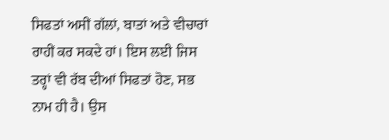ਸਿਫਤਾਂ ਅਸੀਂ ਗੱਲਾਂ, ਬਾਤਾਂ ਅਤੇ ਵੀਚਾਰਾਂ ਰਾਹੀਂ ਕਰ ਸਕਦੇ ਹਾਂ। ਇਸ ਲਈ ਜਿਸ ਤਰ੍ਹਾਂ ਵੀ ਰੱਬ ਦੀਆਂ ਸਿਫਤਾਂ ਹੋਣ, ਸਭ ਨਾਮ ਹੀ ਹੈ। ਉਸ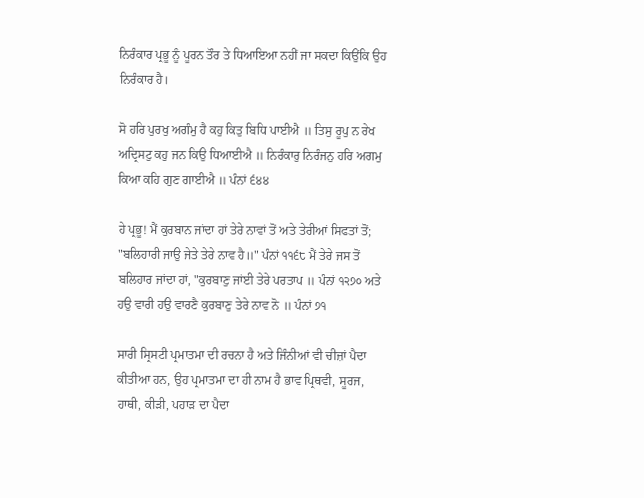ਨਿਰੰਕਾਰ ਪ੍ਰਭੂ ਨੂੰ ਪੂਰਨ ਤੌਰ ਤੇ ਧਿਆਇਆ ਨਹੀਂ ਜਾ ਸਕਦਾ ਕਿਉਂਕਿ ਉਹ ਨਿਰੰਕਾਰ ਹੈ।

ਸੋ ਹਰਿ ਪੁਰਖੁ ਅਗੰਮੁ ਹੈ ਕਹੁ ਕਿਤੁ ਬਿਧਿ ਪਾਈਐ ॥ ਤਿਸੁ ਰੂਪੁ ਨ ਰੇਖ ਅਦ੍ਰਿਸਟੁ ਕਹੁ ਜਨ ਕਿਉ ਧਿਆਈਐ ॥ ਨਿਰੰਕਾਰੁ ਨਿਰੰਜਨੁ ਹਰਿ ਅਗਮੁ ਕਿਆ ਕਹਿ ਗੁਣ ਗਾਈਐ ॥ ਪੰਨਾਂ ੬੪੪

ਹੇ ਪ੍ਰਭੂ! ਮੈਂ ਕੁਰਬਾਨ ਜਾਂਦਾ ਹਾਂ ਤੇਰੇ ਨਾਵਾਂ ਤੋਂ ਅਤੇ ਤੇਰੀਆਂ ਸਿਫਤਾਂ ਤੋਂ; "ਬਲਿਹਾਰੀ ਜਾਉ ਜੇਤੇ ਤੇਰੇ ਨਾਵ ਹੈ॥" ਪੰਨਾਂ ੧੧੬੮ ਮੈਂ ਤੇਰੇ ਜਸ ਤੋਂ ਬਲਿਹਾਰ ਜਾਂਦਾ ਹਾਂ, "ਕੁਰਬਾਣੁ ਜਾਂਈ ਤੇਰੇ ਪਰਤਾਪ ॥ ਪੰਨਾਂ ੧੨੭੦ ਅਤੇ ਹਉ ਵਾਰੀ ਹਉ ਵਾਰਣੈ ਕੁਰਬਾਣੁ ਤੇਰੇ ਨਾਵ ਨੋ ॥ ਪੰਨਾਂ ੭੧

ਸਾਰੀ ਸ੍ਰਿਸਟੀ ਪ੍ਰਮਾਤਮਾ ਦੀ ਰਚਨਾ ਹੈ ਅਤੇ ਜਿੰਨੀਆਂ ਵੀ ਚੀਜ਼ਾਂ ਪੈਦਾ ਕੀਤੀਆ ਹਨ, ਉਹ ਪ੍ਰਮਾਤਮਾ ਦਾ ਹੀ ਨਾਮ ਹੈ ਭਾਵ ਪ੍ਰਿਥਵੀ, ਸੂਰਜ, ਹਾਥੀ, ਕੀੜੀ, ਪਹਾੜ ਦਾ ਪੈਦਾ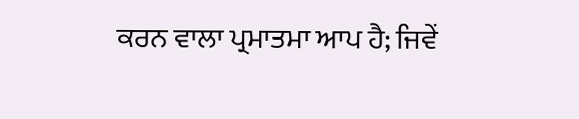ਕਰਨ ਵਾਲਾ ਪ੍ਰਮਾਤਮਾ ਆਪ ਹੈ; ਜਿਵੇਂ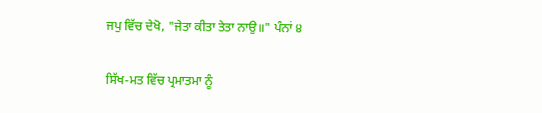ਜਪੁ ਵਿੱਚ ਦੇਖੋ, "ਜੇਤਾ ਕੀਤਾ ਤੇਤਾ ਨਾਉ॥" ਪੰਨਾਂ ੪

ਸਿੱਖ-ਮਤ ਵਿੱਚ ਪ੍ਰਮਾਤਮਾ ਨੂੰ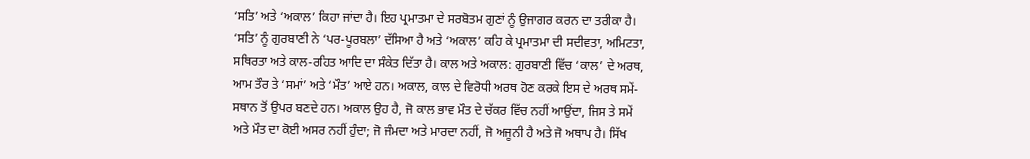‘ਸਤਿ’ ਅਤੇ ‘ਅਕਾਲ’ ਕਿਹਾ ਜਾਂਦਾ ਹੈ। ਇਹ ਪ੍ਰਮਾਤਮਾ ਦੇ ਸਰਬੋਤਮ ਗੁਣਾਂ ਨੂੰ ਉਜਾਗਰ ਕਰਨ ਦਾ ਤਰੀਕਾ ਹੈ। ‘ਸਤਿ’ ਨੂੰ ਗੁਰਬਾਣੀ ਨੇ ‘ਪਰ-ਪੂਰਬਲਾ’ ਦੱਸਿਆ ਹੈ ਅਤੇ ‘ਅਕਾਲ’ ਕਹਿ ਕੇ ਪ੍ਰਮਾਤਮਾ ਦੀ ਸਦੀਵਤਾ, ਅਮਿਟਤਾ, ਸਥਿਰਤਾ ਅਤੇ ਕਾਲ-ਰਹਿਤ ਆਦਿ ਦਾ ਸੰਕੇਤ ਦਿੱਤਾ ਹੈ। ਕਾਲ ਅਤੇ ਅਕਾਲ: ਗੁਰਬਾਣੀ ਵਿੱਚ ‘ਕਾਲ’ ਦੇ ਅਰਥ, ਆਮ ਤੌਰ ਤੇ ‘ਸਮਾਂ’ ਅਤੇ ‘ਮੌਤ’ ਆਏ ਹਨ। ਅਕਾਲ, ਕਾਲ ਦੇ ਵਿਰੋਧੀ ਅਰਥ ਹੋਣ ਕਰਕੇ ਇਸ ਦੇ ਅਰਥ ਸਮੇਂ-ਸਥਾਨ ਤੋਂ ਉਪਰ ਬਣਦੇ ਹਨ। ਅਕਾਲ ਉਹ ਹੈ, ਜੋ ਕਾਲ ਭਾਵ ਮੌਤ ਦੇ ਚੱਕਰ ਵਿੱਚ ਨਹੀਂ ਆਉਂਦਾ, ਜਿਸ ਤੇ ਸਮੇਂ ਅਤੇ ਮੌਤ ਦਾ ਕੋਈ ਅਸਰ ਨਹੀਂ ਹੁੰਦਾ; ਜੋ ਜੰਮਦਾ ਅਤੇ ਮਾਰਦਾ ਨਹੀਂ, ਜੋ ਅਜੂਨੀ ਹੈ ਅਤੇ ਜੋ ਅਥਾਪ ਹੈ। ਸਿੱਖ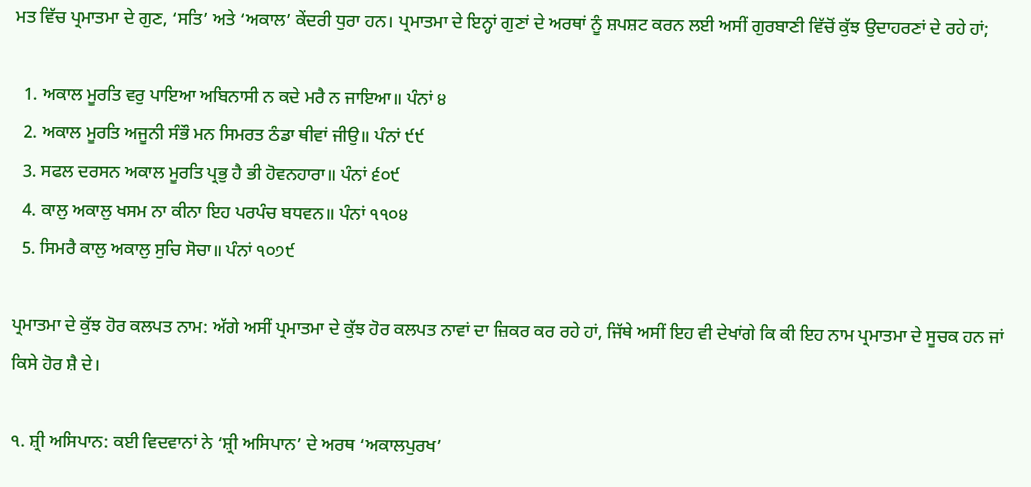ਮਤ ਵਿੱਚ ਪ੍ਰਮਾਤਮਾ ਦੇ ਗੁਣ, ‘ਸਤਿ’ ਅਤੇ ‘ਅਕਾਲ’ ਕੇਂਦਰੀ ਧੁਰਾ ਹਨ। ਪ੍ਰਮਾਤਮਾ ਦੇ ਇਨ੍ਹਾਂ ਗੁਣਾਂ ਦੇ ਅਰਥਾਂ ਨੂੰ ਸ਼ਪਸ਼ਟ ਕਰਨ ਲਈ ਅਸੀਂ ਗੁਰਬਾਣੀ ਵਿੱਚੋਂ ਕੁੱਝ ਉਦਾਹਰਣਾਂ ਦੇ ਰਹੇ ਹਾਂ;

  1. ਅਕਾਲ ਮੂਰਤਿ ਵਰੁ ਪਾਇਆ ਅਬਿਨਾਸੀ ਨ ਕਦੇ ਮਰੈ ਨ ਜਾਇਆ॥ ਪੰਨਾਂ ੪
  2. ਅਕਾਲ ਮੂਰਤਿ ਅਜੂਨੀ ਸੰਭੌ ਮਨ ਸਿਮਰਤ ਠੰਡਾ ਥੀਵਾਂ ਜੀਉ॥ ਪੰਨਾਂ ੯੯
  3. ਸਫਲ ਦਰਸਨ ਅਕਾਲ ਮੂਰਤਿ ਪ੍ਰਭੁ ਹੈ ਭੀ ਹੋਵਨਹਾਰਾ॥ ਪੰਨਾਂ ੬੦੯
  4. ਕਾਲੁ ਅਕਾਲੁ ਖਸਮ ਨਾ ਕੀਨਾ ਇਹ ਪਰਪੰਚ ਬਧਵਨ॥ ਪੰਨਾਂ ੧੧੦੪
  5. ਸਿਮਰੈ ਕਾਲੁ ਅਕਾਲੁ ਸੁਚਿ ਸੋਚਾ॥ ਪੰਨਾਂ ੧੦੭੯

ਪ੍ਰਮਾਤਮਾ ਦੇ ਕੁੱਝ ਹੋਰ ਕਲਪਤ ਨਾਮ: ਅੱਗੇ ਅਸੀਂ ਪ੍ਰਮਾਤਮਾ ਦੇ ਕੁੱਝ ਹੋਰ ਕਲਪਤ ਨਾਵਾਂ ਦਾ ਜ਼ਿਕਰ ਕਰ ਰਹੇ ਹਾਂ, ਜਿੱਥੇ ਅਸੀਂ ਇਹ ਵੀ ਦੇਖਾਂਗੇ ਕਿ ਕੀ ਇਹ ਨਾਮ ਪ੍ਰਮਾਤਮਾ ਦੇ ਸੂਚਕ ਹਨ ਜਾਂ ਕਿਸੇ ਹੋਰ ਸ਼ੈ ਦੇ।

੧. ਸ਼੍ਰੀ ਅਸਿਪਾਨ: ਕਈ ਵਿਦਵਾਨਾਂ ਨੇ ‘ਸ਼੍ਰੀ ਅਸਿਪਾਨ’ ਦੇ ਅਰਥ ‘ਅਕਾਲਪੁਰਖ’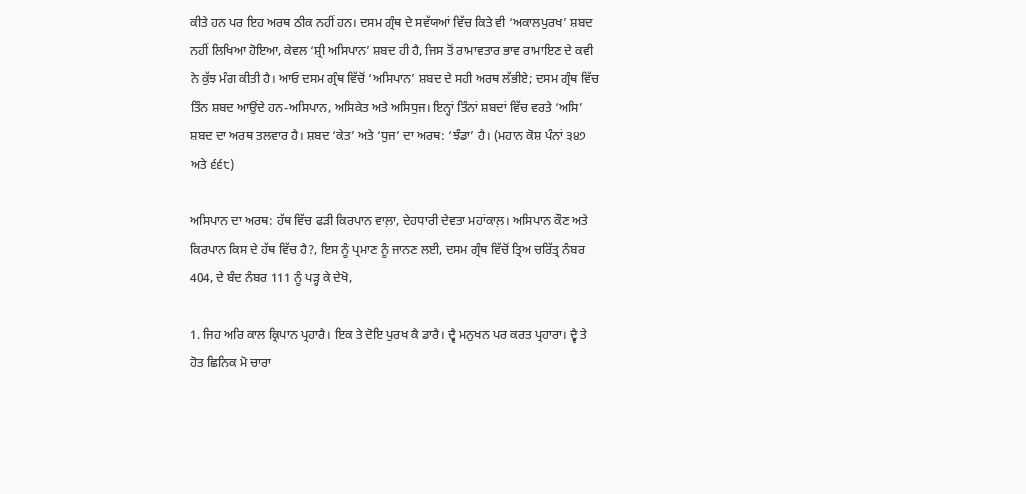ਕੀਤੇ ਹਨ ਪਰ ਇਹ ਅਰਥ ਠੀਕ ਨਹੀਂ ਹਨ। ਦਸਮ ਗ੍ਰੰਥ ਦੇ ਸਵੱਯਆਂ ਵਿੱਚ ਕਿਤੇ ਵੀ ‘ਅਕਾਲਪੁਰਖ’ ਸ਼ਬਦ ਨਹੀਂ ਲਿਖਿਆ ਹੋਇਆ, ਕੇਵਲ ‘ਸ਼੍ਰੀ ਅਸਿਪਾਨ’ ਸ਼ਬਦ ਹੀ ਹੈ, ਜਿਸ ਤੋਂ ਰਾਮਾਵਤਾਰ ਭਾਵ ਰਾਮਾਇਣ ਦੇ ਕਵੀ ਨੇ ਕੁੱਝ ਮੰਗ ਕੀਤੀ ਹੈ। ਆਓ ਦਸਮ ਗ੍ਰੰਥ ਵਿੱਚੋਂ ‘ਅਸਿਪਾਨ’ ਸ਼ਬਦ ਦੇ ਸਹੀ ਅਰਥ ਲੱਭੀਏ; ਦਸਮ ਗ੍ਰੰਥ ਵਿੱਚ ਤਿੰਨ ਸ਼ਬਦ ਆਉਂਦੇ ਹਨ-ਅਸਿਪਾਨ, ਅਸਿਕੇਤ ਅਤੇ ਅਸਿਧੁਜ। ਇਨ੍ਹਾਂ ਤਿੰਨਾਂ ਸ਼ਬਦਾਂ ਵਿੱਚ ਵਰਤੇ ‘ਅਸਿ’ ਸ਼ਬਦ ਦਾ ਅਰਥ ਤਲਵਾਰ ਹੈ। ਸ਼ਬਦ ‘ਕੇਤ’ ਅਤੇ ‘ਧੁਜ’ ਦਾ ਅਰਥ: ‘ਝੰਡਾ’ ਹੈ। (ਮਹਾਨ ਕੋਸ਼ ਪੰਨਾਂ ੩੪੭ ਅਤੇ ੬੬੮)

ਅਸਿਪਾਨ ਦਾ ਅਰਥ: ਹੱਥ ਵਿੱਚ ਫੜੀ ਕਿਰਪਾਨ ਵਾਲ਼ਾ, ਦੇਹਧਾਰੀ ਦੇਵਤਾ ਮਹਾਂਕਾਲ਼। ਅਸਿਪਾਨ ਕੌਣ ਅਤੇ ਕਿਰਪਾਨ ਕਿਸ ਦੇ ਹੱਥ ਵਿੱਚ ਹੈ?, ਇਸ ਨੂੰ ਪ੍ਰਮਾਣ ਨੂੰ ਜਾਨਣ ਲਈ, ਦਸਮ ਗ੍ਰੰਥ ਵਿੱਚੋਂ ਤ੍ਰਿਅ ਚਰਿੱਤ੍ਰ ਨੰਬਰ 404, ਦੇ ਬੰਦ ਨੰਬਰ 111 ਨੂੰ ਪੜ੍ਹ ਕੇ ਦੇਖੋ,

1. ਜਿਹ ਅਰਿ ਕਾਲ ਕ੍ਰਿਪਾਨ ਪ੍ਰਹਾਰੈ। ਇਕ ਤੇ ਦੋਇ ਪੁਰਖ ਕੈ ਡਾਰੈ। ਦ੍ਵੈ ਮਨੁਖਨ ਪਰ ਕਰਤ ਪ੍ਰਹਾਰਾ। ਦ੍ਵੈ ਤੇ ਹੋਤ ਛਿਨਿਕ ਮੋ ਚਾਰਾ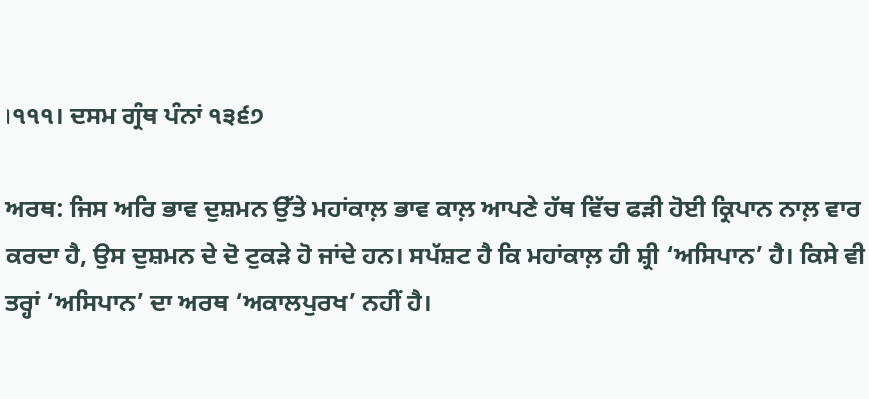।੧੧੧। ਦਸਮ ਗ੍ਰੰਥ ਪੰਨਾਂ ੧੩੬੭

ਅਰਥ: ਜਿਸ ਅਰਿ ਭਾਵ ਦੁਸ਼ਮਨ ਉੱਤੇ ਮਹਾਂਕਾਲ਼ ਭਾਵ ਕਾਲ਼ ਆਪਣੇ ਹੱਥ ਵਿੱਚ ਫੜੀ ਹੋਈ ਕ੍ਰਿਪਾਨ ਨਾਲ਼ ਵਾਰ ਕਰਦਾ ਹੈ, ਉਸ ਦੁਸ਼ਮਨ ਦੇ ਦੋ ਟੁਕੜੇ ਹੋ ਜਾਂਦੇ ਹਨ। ਸਪੱਸ਼ਟ ਹੈ ਕਿ ਮਹਾਂਕਾਲ਼ ਹੀ ਸ਼੍ਰੀ ‘ਅਸਿਪਾਨ’ ਹੈ। ਕਿਸੇ ਵੀ ਤਰ੍ਹਾਂ ‘ਅਸਿਪਾਨ’ ਦਾ ਅਰਥ ‘ਅਕਾਲਪੁਰਖ’ ਨਹੀਂ ਹੈ।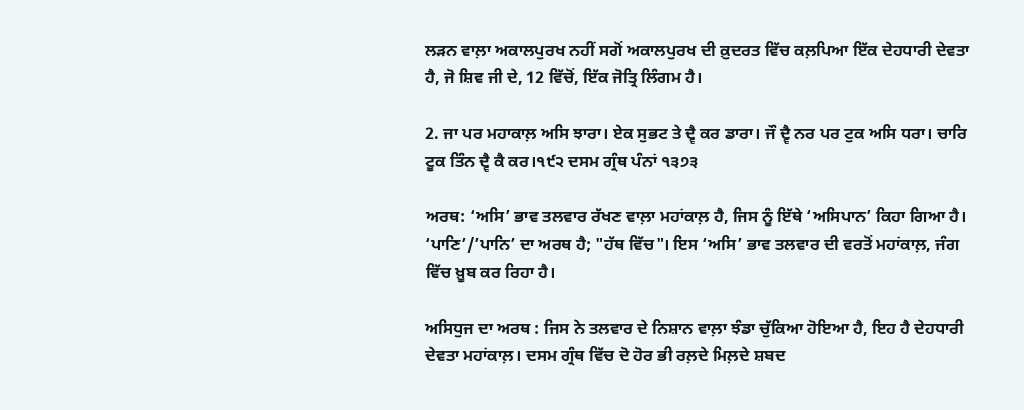ਲੜਨ ਵਾਲ਼ਾ ਅਕਾਲਪੁਰਖ ਨਹੀਂ ਸਗੋਂ ਅਕਾਲਪੁਰਖ ਦੀ ਕ਼ੁਦਰਤ ਵਿੱਚ ਕਲ਼ਪਿਆ ਇੱਕ ਦੇਹਧਾਰੀ ਦੇਵਤਾ ਹੈ, ਜੋ ਸ਼ਿਵ ਜੀ ਦੇ, 12 ਵਿੱਚੋਂ, ਇੱਕ ਜੋਤ੍ਰਿ ਲਿੰਗਮ ਹੈ।

2. ਜਾ ਪਰ ਮਹਾਕਾਲ਼ ਅਸਿ ਝਾਰਾ। ਏਕ ਸੁਭਟ ਤੇ ਦ੍ਵੈ ਕਰ ਡਾਰਾ। ਜੌ ਦ੍ਵੈ ਨਰ ਪਰ ਟੁਕ ਅਸਿ ਧਰਾ। ਚਾਰਿ ਟੂਕ ਤਿੰਨ ਦ੍ਵੈ ਕੈ ਕਰ।੧੯੨ ਦਸਮ ਗ੍ਰੰਥ ਪੰਨਾਂ ੧੩੭੩

ਅਰਥ: ‘ਅਸਿ’ ਭਾਵ ਤਲਵਾਰ ਰੱਖਣ ਵਾਲ਼ਾ ਮਹਾਂਕਾਲ਼ ਹੈ, ਜਿਸ ਨੂੰ ਇੱਥੇ ‘ਅਸਿਪਾਨ’ ਕਿਹਾ ਗਿਆ ਹੈ। ‘ਪਾਣਿ’/’ਪਾਨਿ’ ਦਾ ਅਰਥ ਹੈ; "ਹੱਥ ਵਿੱਚ"। ਇਸ ‘ਅਸਿ’ ਭਾਵ ਤਲਵਾਰ ਦੀ ਵਰਤੋਂ ਮਹਾਂਕਾਲ਼, ਜੰਗ ਵਿੱਚ ਖ਼ੂਬ ਕਰ ਰਿਹਾ ਹੈ।

ਅਸਿਧੁਜ ਦਾ ਅਰਥ : ਜਿਸ ਨੇ ਤਲਵਾਰ ਦੇ ਨਿਸ਼ਾਨ ਵਾਲ਼ਾ ਝੰਡਾ ਚੁੱਕਿਆ ਹੋਇਆ ਹੈ, ਇਹ ਹੈ ਦੇਹਧਾਰੀ ਦੇਵਤਾ ਮਹਾਂਕਾਲ਼। ਦਸਮ ਗ੍ਰੰਥ ਵਿੱਚ ਦੋ ਹੋਰ ਭੀ ਰਲ਼ਦੇ ਮਿਲ਼ਦੇ ਸ਼ਬਦ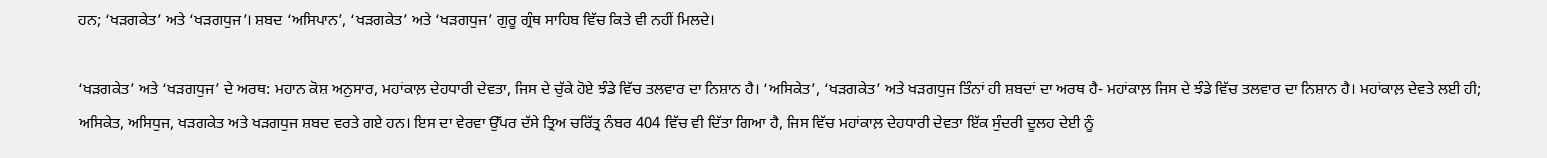ਹਨ; ‘ਖੜਗਕੇਤ’ ਅਤੇ ‘ਖੜਗਧੁਜ’। ਸ਼ਬਦ ‘ਅਸਿਪਾਨ’, ‘ਖੜਗਕੇਤ’ ਅਤੇ ‘ਖੜਗਧੁਜ’ ਗੁਰੂ ਗ੍ਰੰਥ ਸਾਹਿਬ ਵਿੱਚ ਕਿਤੇ ਵੀ ਨਹੀਂ ਮਿਲਦੇ।

‘ਖੜਗਕੇਤ’ ਅਤੇ ‘ਖੜਗਧੁਜ’ ਦੇ ਅਰਥ: ਮਹਾਨ ਕੋਸ਼ ਅਨੁਸਾਰ, ਮਹਾਂਕਾਲ਼ ਦੇਹਧਾਰੀ ਦੇਵਤਾ, ਜਿਸ ਦੇ ਚੁੱਕੇ ਹੋਏ ਝੰਡੇ ਵਿੱਚ ਤਲਵਾਰ ਦਾ ਨਿਸ਼ਾਨ ਹੈ। ‘ਅਸਿਕੇਤ’, ‘ਖੜਗਕੇਤ’ ਅਤੇ ਖੜਗਧੁਜ ਤਿੰਨਾਂ ਹੀ ਸ਼ਬਦਾਂ ਦਾ ਅਰਥ ਹੈ- ਮਹਾਂਕਾਲ਼ ਜਿਸ ਦੇ ਝੰਡੇ ਵਿੱਚ ਤਲਵਾਰ ਦਾ ਨਿਸ਼ਾਨ ਹੈ। ਮਹਾਂਕਾਲ਼ ਦੇਵਤੇ ਲਈ ਹੀ; ਅਸਿਕੇਤ, ਅਸਿਧੁਜ, ਖੜਗਕੇਤ ਅਤੇ ਖੜਗਧੁਜ ਸ਼ਬਦ ਵਰਤੇ ਗਏ ਹਨ। ਇਸ ਦਾ ਵੇਰਵਾ ਉੱਪਰ ਦੱਸੇ ਤ੍ਰਿਅ ਚਰਿੱਤ੍ਰ ਨੰਬਰ 404 ਵਿੱਚ ਵੀ ਦਿੱਤਾ ਗਿਆ ਹੈ, ਜਿਸ ਵਿੱਚ ਮਹਾਂਕਾਲ਼ ਦੇਹਧਾਰੀ ਦੇਵਤਾ ਇੱਕ ਸੁੰਦਰੀ ਦੂਲਹ ਦੇਈ ਨੂੰ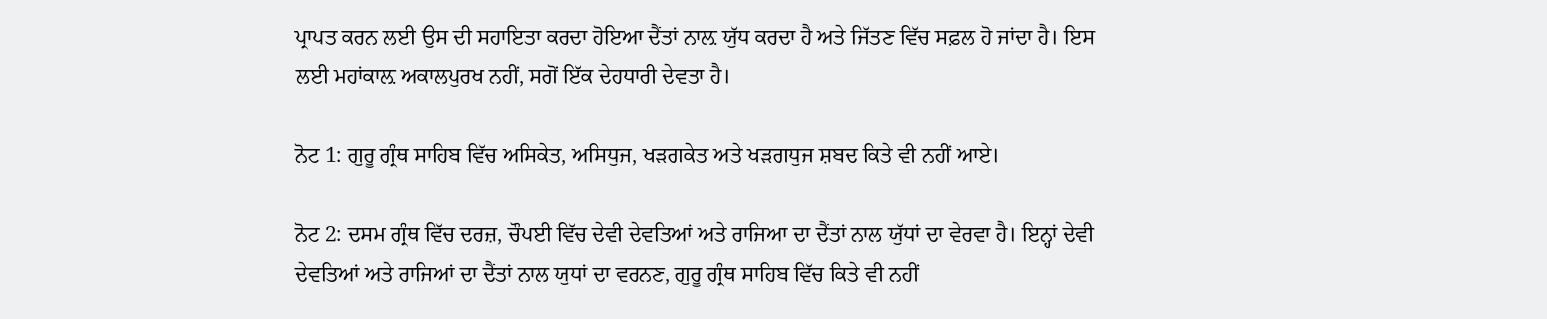ਪ੍ਰਾਪਤ ਕਰਨ ਲਈ ਉਸ ਦੀ ਸਹਾਇਤਾ ਕਰਦਾ ਹੋਇਆ ਦੈਂਤਾਂ ਨਾਲ਼ ਯੁੱਧ ਕਰਦਾ ਹੈ ਅਤੇ ਜਿੱਤਣ ਵਿੱਚ ਸਫ਼ਲ ਹੋ ਜਾਂਦਾ ਹੈ। ਇਸ ਲਈ ਮਹਾਂਕਾਲ਼ ਅਕਾਲਪੁਰਖ ਨਹੀਂ, ਸਗੋਂ ਇੱਕ ਦੇਹਧਾਰੀ ਦੇਵਤਾ ਹੈ।

ਨੋਟ 1: ਗੁਰੂ ਗ੍ਰੰਥ ਸਾਹਿਬ ਵਿੱਚ ਅਸਿਕੇਤ, ਅਸਿਧੁਜ, ਖੜਗਕੇਤ ਅਤੇ ਖੜਗਧੁਜ ਸ਼ਬਦ ਕਿਤੇ ਵੀ ਨਹੀਂ ਆਏ।

ਨੋਟ 2: ਦਸਮ ਗ੍ਰੰਥ ਵਿੱਚ ਦਰਜ਼, ਚੌਪਈ ਵਿੱਚ ਦੇਵੀ ਦੇਵਤਿਆਂ ਅਤੇ ਰਾਜਿਆ ਦਾ ਦੈਂਤਾਂ ਨਾਲ ਯੁੱਧਾਂ ਦਾ ਵੇਰਵਾ ਹੈ। ਇਨ੍ਹਾਂ ਦੇਵੀ ਦੇਵਤਿਆਂ ਅਤੇ ਰਾਜਿਆਂ ਦਾ ਦੈਂਤਾਂ ਨਾਲ ਯੁਧਾਂ ਦਾ ਵਰਨਣ, ਗੁਰੂ ਗ੍ਰੰਥ ਸਾਹਿਬ ਵਿੱਚ ਕਿਤੇ ਵੀ ਨਹੀਂ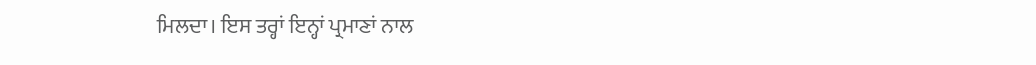ਮਿਲਦਾ। ਇਸ ਤਰ੍ਹਾਂ ਇਨ੍ਹਾਂ ਪ੍ਰਮਾਣਾਂ ਨਾਲ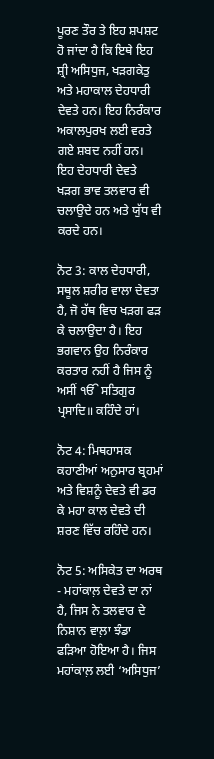ਪੂਰਣ ਤੌਰ ਤੇ ਇਹ ਸ਼ਪਸ਼ਟ ਹੋ ਜਾਂਦਾ ਹੈ ਕਿ ਇਥੇ ਇਹ ਸ਼੍ਰੀ ਅਸਿਧੁਜ, ਖੜਗਕੇਤੁ ਅਤੇ ਮਹਾਕਾਲ ਦੇਹਧਾਰੀ ਦੇਵਤੇ ਹਨ। ਇਹ ਨਿਰੰਕਾਰ ਅਕਾਲਪੁਰਖ ਲਈ ਵਰਤੇ ਗਏ ਸ਼ਬਦ ਨਹੀਂ ਹਨ। ਇਹ ਦੇਹਧਾਰੀ ਦੇਵਤੇ ਖੜਗ ਭਾਵ ਤਲਵਾਰ ਵੀ ਚਲਾਉਦੇ ਹਨ ਅਤੇ ਯੁੱਧ ਵੀ ਕਰਦੇ ਹਨ।

ਨੋਟ 3: ਕਾਲ ਦੇਹਧਾਰੀ, ਸਥੂਲ ਸ਼ਰੀਰ ਵਾਲਾ ਦੇਵਤਾ ਹੈ, ਜੋ ਹੱਥ ਵਿਚ ਖੜਗ ਫੜ ਕੇ ਚਲਾਉਦਾ ਹੈ। ਇਹ ਭਗਵਾਨ ਉਹ ਨਿਰੰਕਾਰ ਕਰਤਾਰ ਨਹੀਂ ਹੈ ਜਿਸ ਨੂੰ ਅਸੀਂ ੴ ਸਤਿਗੁਰ ਪ੍ਰਸਾਦਿ॥ ਕਹਿੰਦੇ ਹਾਂ।

ਨੋਟ 4: ਮਿਥਹਾਸਕ ਕਹਾਣੀਆਂ ਅਨੁਸਾਰ ਬ੍ਰਹਮਾਂ ਅਤੇ ਵਿਸ਼ਨੂੰ ਦੇਵਤੇ ਵੀ ਡਰ ਕੇ ਮਹਾ ਕਾਲ ਦੇਵਤੇ ਦੀ ਸ਼ਰਣ ਵਿੱਚ ਰਹਿੰਦੇ ਹਨ।

ਨੋਟ 5: ਅਸਿਕੇਤ ਦਾ ਅਰਥ - ਮਹਾਂਕਾਲ਼ ਦੇਵਤੇ ਦਾ ਨਾਂ ਹੈ, ਜਿਸ ਨੇ ਤਲਵਾਰ ਦੇ ਨਿਸ਼ਾਨ ਵਾਲ਼ਾ ਝੰਡਾ ਫੜਿਆ ਹੋਇਆ ਹੈ। ਜਿਸ ਮਹਾਂਕਾਲ਼ ਲਈ ‘ਅਸਿਧੁਜ’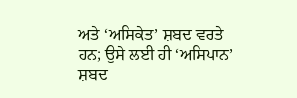ਅਤੇ ‘ਅਸਿਕੇਤ’ ਸ਼ਬਦ ਵਰਤੇ ਹਨ; ਉਸੇ ਲਈ ਹੀ ‘ਅਸਿਪਾਨ’ ਸ਼ਬਦ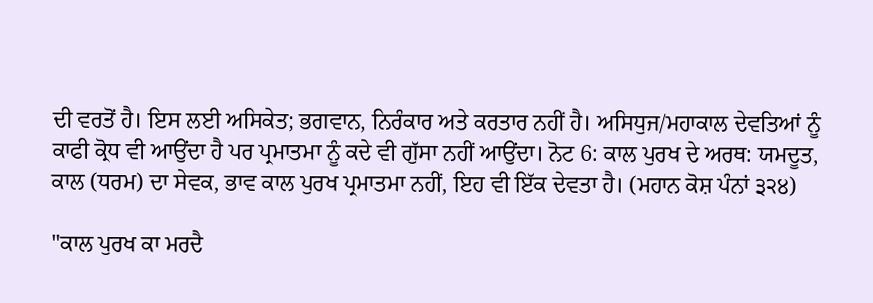ਦੀ ਵਰਤੋਂ ਹੈ। ਇਸ ਲਈ ਅਸਿਕੇਤ; ਭਗਵਾਨ, ਨਿਰੰਕਾਰ ਅਤੇ ਕਰਤਾਰ ਨਹੀਂ ਹੈ। ਅਸਿਧੁਜ/ਮਹਾਕਾਲ ਦੇਵਤਿਆਂ ਨੂੰ ਕਾਫੀ ਕ੍ਰੋਧ ਵੀ ਆਉਂਦਾ ਹੈ ਪਰ ਪ੍ਰਮਾਤਮਾ ਨੂੰ ਕਦੇ ਵੀ ਗੁੱਸਾ ਨਹੀਂ ਆਉਂਦਾ। ਨੋਟ 6: ਕਾਲ ਪੁਰਖ ਦੇ ਅਰਥ: ਯਮਦੂਤ, ਕਾਲ (ਧਰਮ) ਦਾ ਸੇਵਕ, ਭਾਵ ਕਾਲ ਪੁਰਖ ਪ੍ਰਮਾਤਮਾ ਨਹੀਂ, ਇਹ ਵੀ ਇੱਕ ਦੇਵਤਾ ਹੈ। (ਮਹਾਨ ਕੋਸ਼ ਪੰਨਾਂ ੩੨੪)

"ਕਾਲ ਪੁਰਖ ਕਾ ਮਰਦੈ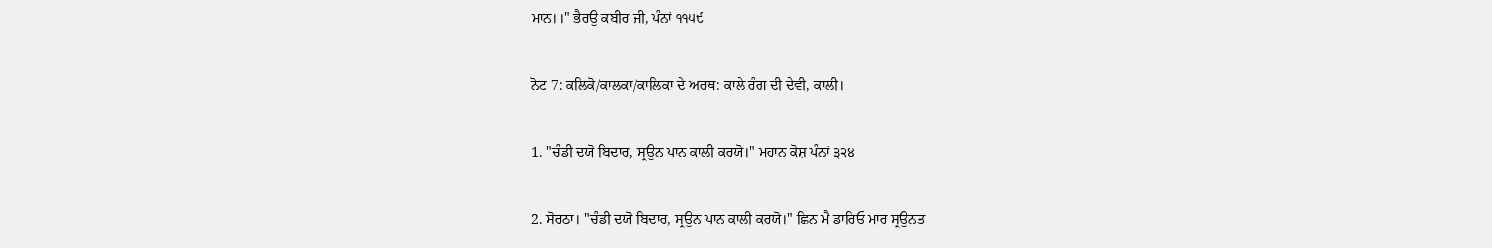ਮਾਨ।।" ਭੈਰਉ ਕਬੀਰ ਜੀ, ਪੰਨਾਂ ੧੧੫੯

ਨੋਟ 7: ਕਲਿਕੋ/ਕਾਲਕਾ/ਕਾਲਿਕਾ ਦੇ ਅਰਥ: ਕਾਲੇ ਰੰਗ ਦੀ ਦੇਵੀ, ਕਾਲੀ।

1. "ਚੰਡੀ ਦਯੋ ਬਿਦਾਰ, ਸ੍ਰਉਨ ਪਾਨ ਕਾਲੀ ਕਰਯੋ।" ਮਹਾਨ ਕੋਸ਼ ਪੰਨਾਂ ੩੨੪

2. ਸੋਰਠਾ। "ਚੰਡੀ ਦਯੋ ਬਿਦਾਰ, ਸ੍ਰਉਨ ਪਾਨ ਕਾਲੀ ਕਰਯੋ।" ਛਿਨ ਮੈ ਡਾਰਿਓ ਮਾਰ ਸ੍ਰਉਨਤ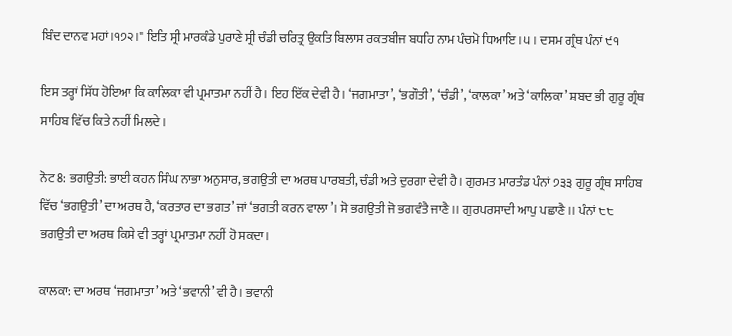ਬਿੰਦ ਦਾਨਵ ਮਹਾਂ।੧੭੨।" ਇਤਿ ਸ੍ਰੀ ਮਾਰਕੰਡੇ ਪੁਰਾਣੇ ਸ੍ਰੀ ਚੰਡੀ ਚਰਿਤ੍ਰ ਉਕਤਿ ਬਿਲਾਸ ਰਕਤਬੀਜ ਬਧਹਿ ਨਾਮ ਪੰਚਮੋ ਧਿਆਇ।੫। ਦਸਮ ਗ੍ਰੰਥ ਪੰਨਾਂ ੯੧

ਇਸ ਤਰ੍ਹਾਂ ਸਿੱਧ ਹੋਇਆ ਕਿ ਕਾਲਿਕਾ ਵੀ ਪ੍ਰਮਾਤਮਾ ਨਹੀਂ ਹੈ। ਇਹ ਇੱਕ ਦੇਵੀ ਹੈ। ‘ਜਗਮਾਤਾ’, ‘ਭਗੌਤੀ’, ‘ਚੰਡੀ’, ‘ਕਾਲਕਾ’ ਅਤੇ ‘ਕਾਲਿਕਾ’ ਸ਼ਬਦ ਭੀ ਗੁਰੂ ਗ੍ਰੰਥ ਸਾਹਿਬ ਵਿੱਚ ਕਿਤੇ ਨਹੀਂ ਮਿਲਦੇ।

ਨੋਟ 8: ਭਗਉਤੀ: ਭਾਈ ਕਹਨ ਸਿੰਘ ਨਾਭਾ ਅਨੁਸਾਰ, ਭਗਉਤੀ ਦਾ ਅਰਥ ਪਾਰਬਤੀ, ਚੰਡੀ ਅਤੇ ਦੁਰਗਾ ਦੇਵੀ ਹੈ। ਗੁਰਮਤ ਮਾਰਤੰਡ ਪੰਨਾਂ ੭੩੩ ਗੁਰੂ ਗ੍ਰੰਥ ਸਾਹਿਬ ਵਿੱਚ ‘ਭਗਉਤੀ’ ਦਾ ਅਰਥ ਹੈ, ‘ਕਰਤਾਰ ਦਾ ਭਗਤ’ ਜਾਂ ‘ਭਗਤੀ ਕਰਨ ਵਾਲਾ’। ਸੋ ਭਗਉਤੀ ਜੋ ਭਗਵੰਤੈ ਜਾਣੈ।। ਗੁਰਪਰਸਾਦੀ ਆਪੁ ਪਛਾਣੈ।। ਪੰਨਾਂ ੮੮ ਭਗਉਤੀ ਦਾ ਅਰਥ ਕਿਸੇ ਵੀ ਤਰ੍ਹਾਂ ਪ੍ਰਮਾਤਮਾ ਨਹੀਂ ਹੋ ਸਕਦਾ।

ਕਾਲਕਾ: ਦਾ ਅਰਥ ‘ਜਗਮਾਤਾ’ ਅਤੇ ‘ਭਵਾਨੀ’ ਵੀ ਹੈ। ਭਵਾਨੀ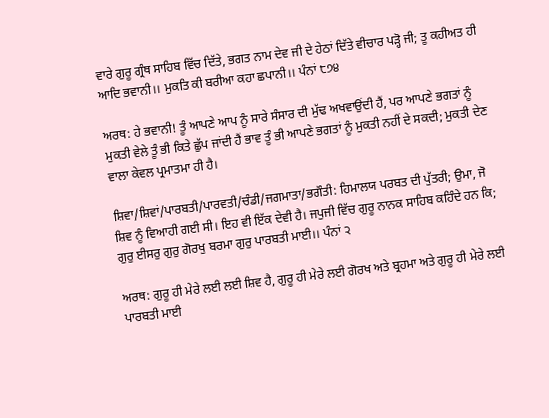ਵਾਰੇ ਗੁਰੂ ਗ੍ਰੰਥ ਸਾਹਿਬ ਵਿੱਚ ਦਿੱਤੇ, ਭਗਤ ਨਾਮ ਦੇਵ ਜੀ ਦੇ ਹੇਠਾਂ ਦਿੱਤੇ ਵੀਚਾਰ ਪੜ੍ਹੋ ਜੀ; ਤੂ ਕਹੀਅਤ ਹੀ ਆਦਿ ਭਵਾਨੀ।। ਮੁਕਤਿ ਕੀ ਬਰੀਆ ਕਹਾ ਛਪਾਨੀ।। ਪੰਨਾਂ ੮੭੪

ਅਰਥ: ਹੇ ਭਵਾਨੀ! ਤੂੰ ਆਪਣੇ ਆਪ ਨੂੰ ਸਾਰੇ ਸੰਸਾਰ ਦੀ ਮੁੱਢ ਅਖਵਾਉਂਦੀ ਹੈਂ, ਪਰ ਆਪਣੇ ਭਗਤਾਂ ਨੂੰ ਮੁਕਤੀ ਵੇਲੇ ਤੂੰ ਭੀ ਕਿਤੇ ਛੁੱਪ ਜਾਂਦੀ ਹੈਂ ਭਾਵ ਤੂੰ ਭੀ ਆਪਣੇ ਭਗਤਾਂ ਨੂੰ ਮੁਕਤੀ ਨਹੀਂ ਦੇ ਸਕਦੀ; ਮੁਕਤੀ ਦੇਣ ਵਾਲਾ ਕੇਵਲ ਪ੍ਰਮਾਤਮਾ ਹੀ ਹੈ।

ਸ਼ਿਵਾ/ਸ਼ਿਵਾਂ/ਪਾਰਬਤੀ/ਪਾਰਵਤੀ/ਚੰਡੀ/ਜਗਮਾਤਾ/ਭਗੌਤੀ: ਹਿਮਾਲਯ ਪਰਬਤ ਦੀ ਪੁੱਤਰੀ; ਉਮਾ, ਜੋ ਸ਼ਿਵ ਨੂੰ ਵਿਆਹੀ ਗਈ ਸੀ। ਇਹ ਵੀ ਇੱਕ ਦੇਵੀ ਹੈ। ਜਪੁਜੀ ਵਿੱਚ ਗੁਰੂ ਨਾਨਕ ਸਾਹਿਬ ਕਹਿੰਦੇ ਹਨ ਕਿ; ਗੁਰੁ ਈਸਰੁ ਗੁਰੁ ਗੋਰਖੁ ਬਰਮਾ ਗੁਰੁ ਪਾਰਬਤੀ ਮਾਈ।। ਪੰਨਾਂ ੨

ਅਰਥ: ਗੁਰੂ ਹੀ ਮੇਰੇ ਲਈ ਲਈ ਸ਼ਿਵ ਹੈ, ਗੁਰੂ ਹੀ ਮੇਰੇ ਲਈ ਗੋਰਖ ਅਤੇ ਬ੍ਰਹਮਾ ਅਤੇ ਗੁਰੂ ਹੀ ਮੇਰੇ ਲਈ ਪਾਰਬਤੀ ਮਾਈ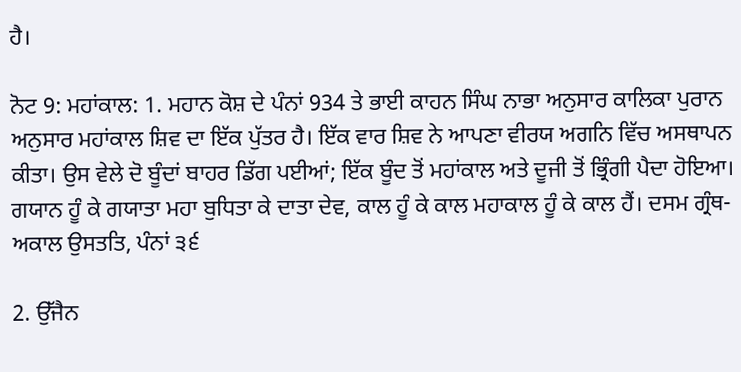ਹੈ।

ਨੋਟ 9: ਮਹਾਂਕਾਲ: 1. ਮਹਾਨ ਕੋਸ਼ ਦੇ ਪੰਨਾਂ 934 ਤੇ ਭਾਈ ਕਾਹਨ ਸਿੰਘ ਨਾਭਾ ਅਨੁਸਾਰ ਕਾਲਿਕਾ ਪੁਰਾਨ ਅਨੁਸਾਰ ਮਹਾਂਕਾਲ ਸ਼ਿਵ ਦਾ ਇੱਕ ਪੁੱਤਰ ਹੈ। ਇੱਕ ਵਾਰ ਸ਼ਿਵ ਨੇ ਆਪਣਾ ਵੀਰਯ ਅਗਨਿ ਵਿੱਚ ਅਸਥਾਪਨ ਕੀਤਾ। ਉਸ ਵੇਲੇ ਦੋ ਬੂੰਦਾਂ ਬਾਹਰ ਡਿੱਗ ਪਈਆਂ; ਇੱਕ ਬੂੰਦ ਤੋਂ ਮਹਾਂਕਾਲ ਅਤੇ ਦੂਜੀ ਤੋਂ ਭ੍ਰਿੰਗੀ ਪੈਦਾ ਹੋਇਆ। ਗਯਾਨ ਹੂੰ ਕੇ ਗਯਾਤਾ ਮਹਾ ਬੁਧਿਤਾ ਕੇ ਦਾਤਾ ਦੇਵ, ਕਾਲ ਹੂੰ ਕੇ ਕਾਲ ਮਹਾਕਾਲ ਹੂੰ ਕੇ ਕਾਲ ਹੈਂ। ਦਸਮ ਗ੍ਰੰਥ-ਅਕਾਲ ਉਸਤਤਿ, ਪੰਨਾਂ ੩੬

2. ਉੱਜੈਨ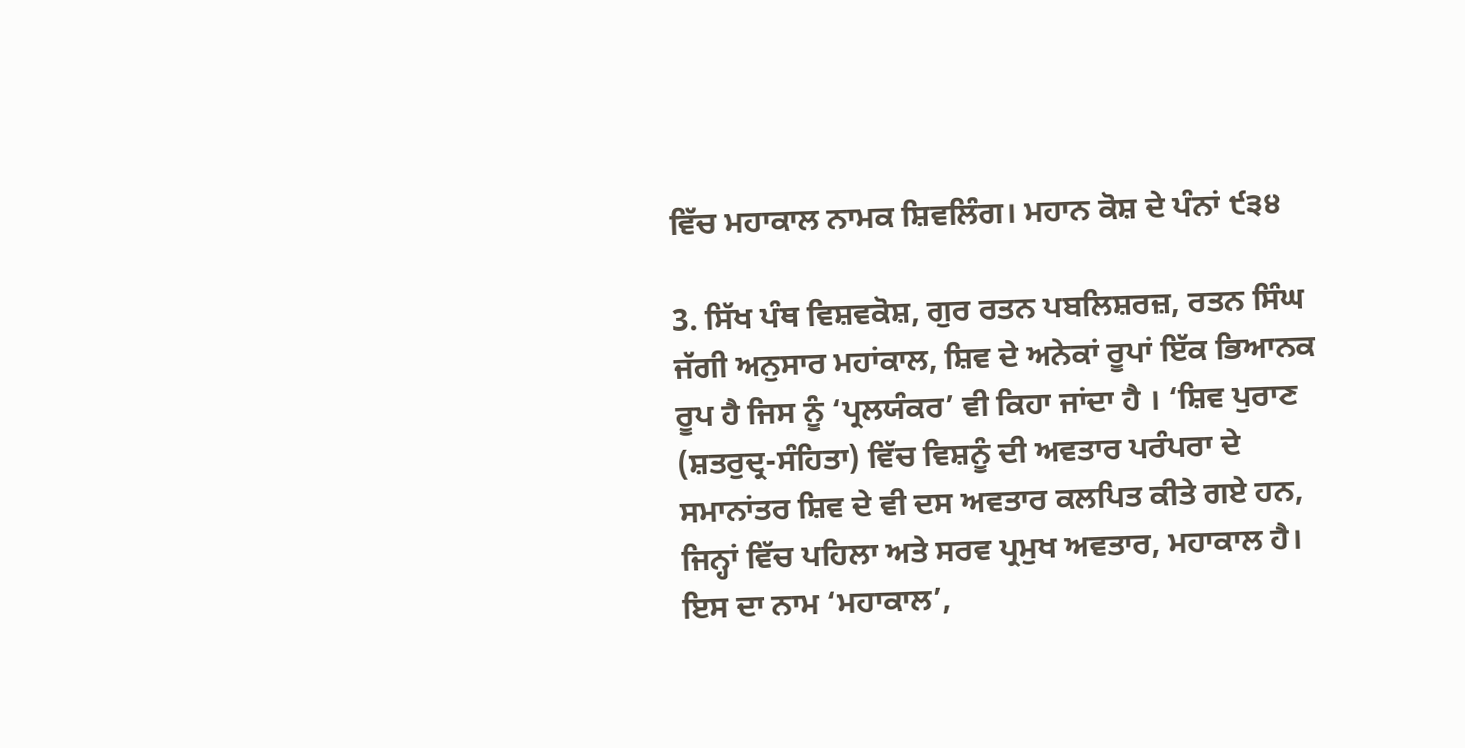ਵਿੱਚ ਮਹਾਕਾਲ ਨਾਮਕ ਸ਼ਿਵਲਿੰਗ। ਮਹਾਨ ਕੋਸ਼ ਦੇ ਪੰਨਾਂ ੯੩੪

3. ਸਿੱਖ ਪੰਥ ਵਿਸ਼ਵਕੋਸ਼, ਗੁਰ ਰਤਨ ਪਬਲਿਸ਼ਰਜ਼, ਰਤਨ ਸਿੰਘ ਜੱਗੀ ਅਨੁਸਾਰ ਮਹਾਂਕਾਲ, ਸ਼ਿਵ ਦੇ ਅਨੇਕਾਂ ਰੂਪਾਂ ਇੱਕ ਭਿਆਨਕ ਰੂਪ ਹੈ ਜਿਸ ਨੂੰ ‘ਪ੍ਰਲਯੰਕਰ’ ਵੀ ਕਿਹਾ ਜਾਂਦਾ ਹੈ । ‘ਸ਼ਿਵ ਪੁਰਾਣ (ਸ਼ਤਰੁਦ੍ਰ-ਸੰਹਿਤਾ) ਵਿੱਚ ਵਿਸ਼ਨੂੰ ਦੀ ਅਵਤਾਰ ਪਰੰਪਰਾ ਦੇ ਸਮਾਨਾਂਤਰ ਸ਼ਿਵ ਦੇ ਵੀ ਦਸ ਅਵਤਾਰ ਕਲਪਿਤ ਕੀਤੇ ਗਏ ਹਨ, ਜਿਨ੍ਹਾਂ ਵਿੱਚ ਪਹਿਲਾ ਅਤੇ ਸਰਵ ਪ੍ਰਮੁਖ ਅਵਤਾਰ, ਮਹਾਕਾਲ ਹੈ। ਇਸ ਦਾ ਨਾਮ ‘ਮਹਾਕਾਲ’,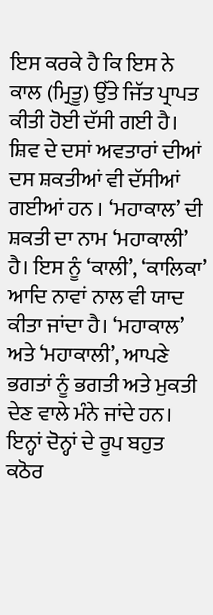ਇਸ ਕਰਕੇ ਹੈ ਕਿ ਇਸ ਨੇ ਕਾਲ (ਮ੍ਰਿਤੂ) ਉੱਤੇ ਜਿੱਤ ਪ੍ਰਾਪਤ ਕੀਤੀ ਹੋਈ ਦੱਸੀ ਗਈ ਹੈ। ਸ਼ਿਵ ਦੇ ਦਸਾਂ ਅਵਤਾਰਾਂ ਦੀਆਂ ਦਸ ਸ਼ਕਤੀਆਂ ਵੀ ਦੱਸੀਆਂ ਗਈਆਂ ਹਨ । ‘ਮਹਾਕਾਲ’ ਦੀ ਸ਼ਕਤੀ ਦਾ ਨਾਮ ‘ਮਹਾਕਾਲੀ’ ਹੈ। ਇਸ ਨੂੰ ‘ਕਾਲੀ’, ‘ਕਾਲਿਕਾ’ ਆਦਿ ਨਾਵਾਂ ਨਾਲ ਵੀ ਯਾਦ ਕੀਤਾ ਜਾਂਦਾ ਹੈ। ‘ਮਹਾਕਾਲ’ ਅਤੇ ‘ਮਹਾਕਾਲੀ’, ਆਪਣੇ ਭਗਤਾਂ ਨੂੰ ਭਗਤੀ ਅਤੇ ਮੁਕਤੀ ਦੇਣ ਵਾਲੇ ਮੰਨੇ ਜਾਂਦੇ ਹਨ। ਇਨ੍ਹਾਂ ਦੋਨ੍ਹਾਂ ਦੇ ਰੂਪ ਬਹੁਤ ਕਠੋਰ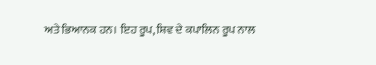ਅਤੇ ਭਿਆਨਕ ਹਨ। ਇਹ ਰੂਪ, ਸ਼ਿਵ ਦੇ ਕਪਾਲਿਨ ਰੂਪ ਨਾਲ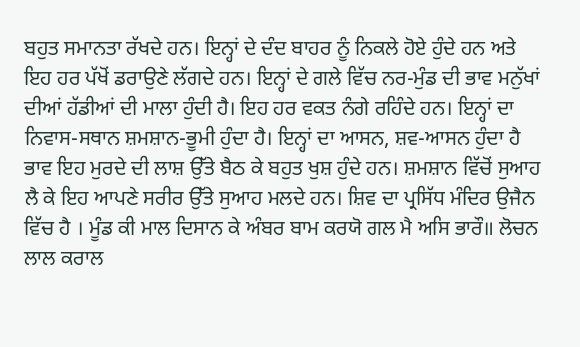ਬਹੁਤ ਸਮਾਨਤਾ ਰੱਖਦੇ ਹਨ। ਇਨ੍ਹਾਂ ਦੇ ਦੰਦ ਬਾਹਰ ਨੂੰ ਨਿਕਲੇ ਹੋਏ ਹੁੰਦੇ ਹਨ ਅਤੇ ਇਹ ਹਰ ਪੱਖੋਂ ਡਰਾਉਣੇ ਲੱਗਦੇ ਹਨ। ਇਨ੍ਹਾਂ ਦੇ ਗਲੇ ਵਿੱਚ ਨਰ-ਮੁੰਡ ਦੀ ਭਾਵ ਮਨੁੱਖਾਂ ਦੀਆਂ ਹੱਡੀਆਂ ਦੀ ਮਾਲਾ ਹੁੰਦੀ ਹੈ। ਇਹ ਹਰ ਵਕਤ ਨੰਗੇ ਰਹਿੰਦੇ ਹਨ। ਇਨ੍ਹਾਂ ਦਾ ਨਿਵਾਸ-ਸਥਾਨ ਸ਼ਮਸ਼ਾਨ-ਭੂਮੀ ਹੁੰਦਾ ਹੈ। ਇਨ੍ਹਾਂ ਦਾ ਆਸਨ, ਸ਼ਵ-ਆਸਨ ਹੁੰਦਾ ਹੈ ਭਾਵ ਇਹ ਮੁਰਦੇ ਦੀ ਲਾਸ਼ ਉੱਤੇ ਬੈਠ ਕੇ ਬਹੁਤ ਖੁਸ਼ ਹੁੰਦੇ ਹਨ। ਸ਼ਮਸ਼ਾਨ ਵਿੱਚੋਂ ਸੁਆਹ ਲੈ ਕੇ ਇਹ ਆਪਣੇ ਸਰੀਰ ਉੱਤੇ ਸੁਆਹ ਮਲਦੇ ਹਨ। ਸ਼ਿਵ ਦਾ ਪ੍ਰਸਿੱਧ ਮੰਦਿਰ ਉਜੈਨ ਵਿੱਚ ਹੈ । ਮੂੰਡ ਕੀ ਮਾਲ ਦਿਸਾਨ ਕੇ ਅੰਬਰ ਬਾਮ ਕਰਯੋ ਗਲ ਮੈ ਅਸਿ ਭਾਰੌ॥ ਲੋਚਨ ਲਾਲ ਕਰਾਲ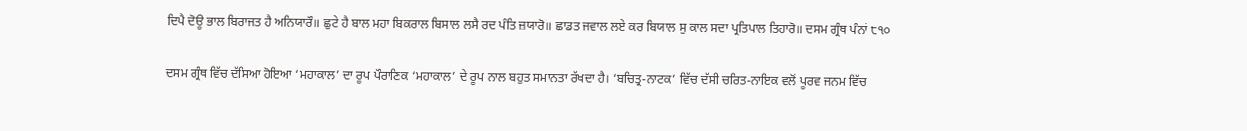ਦਿਪੈ ਦੋਊ ਭਾਲ ਬਿਰਾਜਤ ਹੈ ਅਨਿਯਾਰੌ॥ ਛੁਟੇ ਹੈ ਬਾਲ ਮਹਾ ਬਿਕਰਾਲ ਬਿਸਾਲ ਲਸੈ ਰਦ ਪੰਤਿ ਜ਼ਯਾਰੋ॥ ਛਾਡਤ ਜਵਾਲ ਲਏ ਕਰ ਬਿਯਾਲ ਸੁ ਕਾਲ ਸਦਾ ਪ੍ਰਤਿਪਾਲ ਤਿਹਾਰੋ॥ ਦਸਮ ਗ੍ਰੰਥ ਪੰਨਾਂ ੮੧੦

ਦਸਮ ਗ੍ਰੰਥ ਵਿੱਚ ਦੱਸਿਆ ਹੋਇਆ ‘ਮਹਾਕਾਲ’ ਦਾ ਰੂਪ ਪੌਰਾਣਿਕ ‘ਮਹਾਕਾਲ’ ਦੇ ਰੂਪ ਨਾਲ ਬਹੁਤ ਸਮਾਨਤਾ ਰੱਖਦਾ ਹੈ। ‘ਬਚਿਤ੍ਰ-ਨਾਟਕ’ ਵਿੱਚ ਦੱਸੀ ਚਰਿਤ-ਨਾਇਕ ਵਲੋਂ ਪੂਰਵ ਜਨਮ ਵਿੱਚ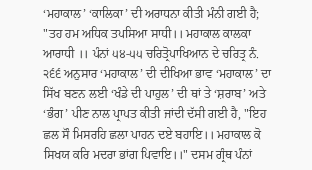‘ਮਹਾਕਾਲ’ ‘ਕਾਲਿਕਾ’ ਦੀ ਅਰਾਧਨਾ ਕੀਤੀ ਮੰਨੀ ਗਈ ਹੈ; "ਤਹ ਹਮ ਅਧਿਕ ਤਪਸਿਆ ਸਾਧੀ।। ਮਹਾਕਾਲ ਕਾਲਕਾ ਆਰਾਧੀ ।। ਪੰਨਾਂ ੫੪-੫੫ ਚਰਿਤ੍ਰੋਪਾਖਿਆਨ ਦੇ ਚਰਿਤ੍ਰ ਨੰ. ੨੬੬ ਅਨੁਸਾਰ ‘ਮਹਾਕਾਲ’ ਦੀ ਦੀਖਿਆ ਭਾਵ ‘ਮਹਾਕਾਲ’ ਦਾ ਸਿੱਖ ਬਣਨ ਲਈ ‘ਖੰਡੇ ਦੀ ਪਾਹੁਲ’ ਦੀ ਥਾਂ ਤੇ ‘ਸ਼ਰਾਬ’ ਅਤੇ ‘ਭੰਗ’ ਪੀਣ ਨਾਲ ਪ੍ਰਾਪਤ ਕੀਤੀ ਜਾਂਦੀ ਦੱਸੀ ਗਈ ਹੈ, "ਇਹ ਛਲ ਸੌ ਮਿਸਰਹਿ ਛਲਾ ਪਾਹਨ ਦਏ ਬਹਾਇ।। ਮਹਾਕਾਲ ਕੋ ਸਿਖਯ ਕਰਿ ਮਦਰਾ ਭਾਂਗ ਪਿਵਾਇ।।" ਦਸਮ ਗ੍ਰੰਥ ਪੰਨਾਂ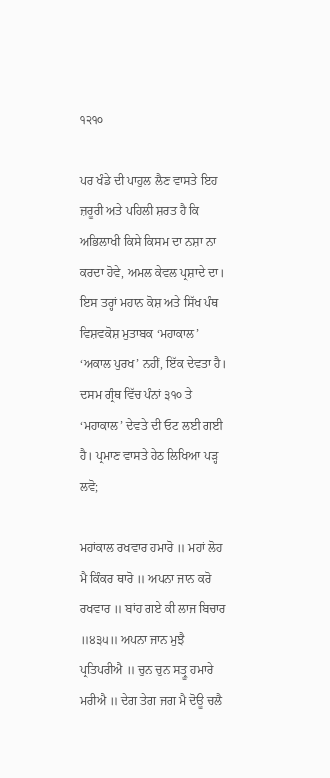੧੨੧੦

ਪਰ ਖੰਡੇ ਦੀ ਪਾਹੁਲ ਲੈਣ ਵਾਸਤੇ ਇਹ ਜ਼ਰੂਰੀ ਅਤੇ ਪਹਿਲੀ ਸ਼ਰਤ ਹੈ ਕਿ ਅਭਿਲਾਖੀ ਕਿਸੇ ਕਿਸਮ ਦਾ ਨਸ਼ਾ ਨਾ ਕਰਦਾ ਹੋਵੇ, ਅਮਲ ਕੇਵਲ ਪ੍ਰਸ਼ਾਦੇ ਦਾ। ਇਸ ਤਰ੍ਹਾਂ ਮਹਾਨ ਕੋਸ਼ ਅਤੇ ਸਿੱਖ ਪੰਥ ਵਿਸ਼ਵਕੋਸ਼ ਮੁਤਾਬਕ ‘ਮਹਾਕਾਲ’ ‘ਅਕਾਲ ਪੁਰਖ’ ਨਹੀਂ, ਇੱਕ ਦੇਵਤਾ ਹੈ। ਦਸਮ ਗ੍ਰੰਥ ਵਿੱਚ ਪੰਨਾਂ ੩੧੦ ਤੇ ‘ਮਹਾਕਾਲ’ ਦੇਵਤੇ ਦੀ ਓਟ ਲਈ ਗਈ ਹੈ। ਪ੍ਰਮਾਣ ਵਾਸਤੇ ਹੇਠ ਲਿਖਿਆ ਪੜ੍ਹ ਲਵੋ;

ਮਹਾਂਕਾਲ ਰਖਵਾਰ ਹਮਾਰੋ ॥ ਮਹਾਂ ਲੋਹ ਮੈ ਕਿੰਕਰ ਥਾਰੋ ॥ ਅਪਨਾ ਜਾਨ ਕਰੋ ਰਖਵਾਰ ॥ ਬਾਂਹ ਗਏ ਕੀ ਲਾਜ ਬਿਚਾਰ ॥੪੩੫॥ ਅਪਨਾ ਜਾਨ ਮੁਝੈ ਪ੍ਰਤਿਪਰੀਐ ॥ ਚੁਨ ਚੁਨ ਸਤ੍ਰੂ ਹਮਾਰੇ ਮਰੀਐ ॥ ਦੇਗ ਤੇਗ ਜਗ ਮੈ ਦੋਊ ਚਲੈ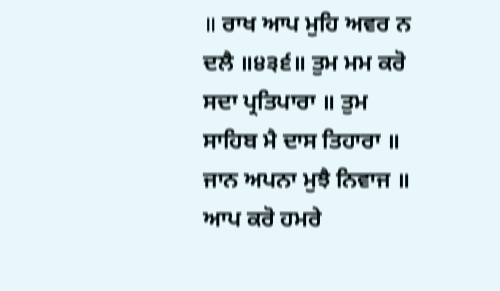॥ ਰਾਖ ਆਪ ਮੁਹਿ ਅਵਰ ਨ ਦਲੈ ॥੪੩੬॥ ਤੁਮ ਮਮ ਕਰੋ ਸਦਾ ਪ੍ਰਤਿਪਾਰਾ ॥ ਤੁਮ ਸਾਹਿਬ ਮੈ ਦਾਸ ਤਿਹਾਰਾ ॥ ਜਾਨ ਅਪਨਾ ਮੁਝੈ ਨਿਵਾਜ ॥ ਆਪ ਕਰੋ ਹਮਰੇ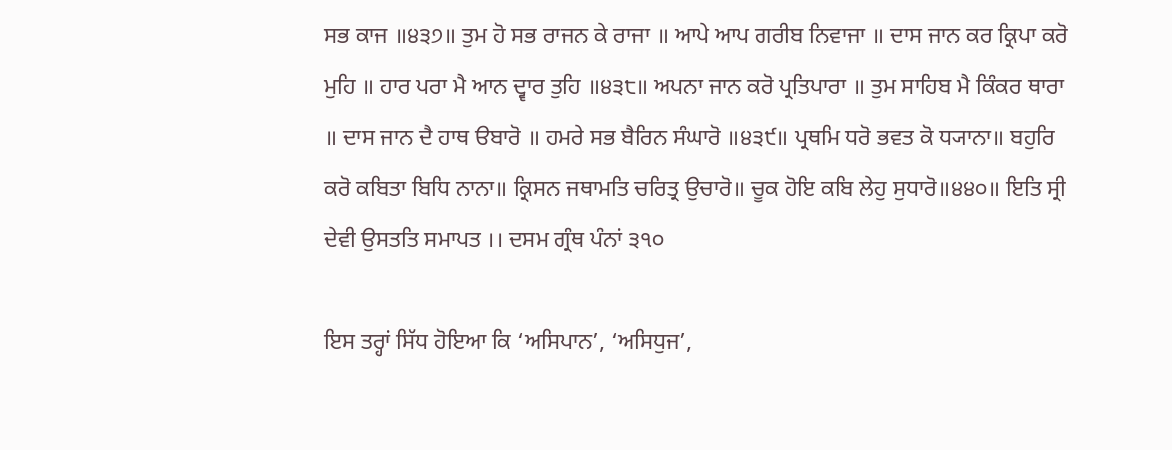ਸਭ ਕਾਜ ॥੪੩੭॥ ਤੁਮ ਹੋ ਸਭ ਰਾਜਨ ਕੇ ਰਾਜਾ ॥ ਆਪੇ ਆਪ ਗਰੀਬ ਨਿਵਾਜਾ ॥ ਦਾਸ ਜਾਨ ਕਰ ਕ੍ਰਿਪਾ ਕਰੋ ਮੁਹਿ ॥ ਹਾਰ ਪਰਾ ਮੈ ਆਨ ਦ੍ਵਾਰ ਤੁਹਿ ॥੪੩੮॥ ਅਪਨਾ ਜਾਨ ਕਰੋ ਪ੍ਰਤਿਪਾਰਾ ॥ ਤੁਮ ਸਾਹਿਬ ਮੈ ਕਿੰਕਰ ਥਾਰਾ ॥ ਦਾਸ ਜਾਨ ਦੈ ਹਾਥ ੳਬਾਰੋ ॥ ਹਮਰੇ ਸਭ ਬੈਰਿਨ ਸੰਘਾਰੋ ॥੪੩੯॥ ਪ੍ਰਥਮਿ ਧਰੋ ਭਵਤ ਕੋ ਧ੍ਯਾਨਾ॥ ਬਹੁਰਿ ਕਰੋ ਕਬਿਤਾ ਬਿਧਿ ਨਾਨਾ॥ ਕ੍ਰਿਸਨ ਜਥਾਮਤਿ ਚਰਿਤ੍ਰ ਉਚਾਰੋ॥ ਚੂਕ ਹੋਇ ਕਬਿ ਲੇਹੁ ਸੁਧਾਰੋ॥੪੪੦॥ ਇਤਿ ਸ੍ਰੀ ਦੇਵੀ ਉਸਤਤਿ ਸਮਾਪਤ ।। ਦਸਮ ਗ੍ਰੰਥ ਪੰਨਾਂ ੩੧੦

ਇਸ ਤਰ੍ਹਾਂ ਸਿੱਧ ਹੋਇਆ ਕਿ ‘ਅਸਿਪਾਨ’, ‘ਅਸਿਧੁਜ’,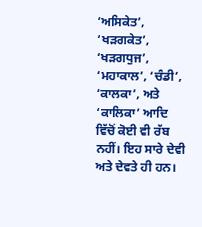‘ਅਸਿਕੇਤ’, ‘ਖੜਗਕੇਤ’, ‘ਖੜਗਧੁਜ’, ‘ਮਹਾਕਾਲ’, ‘ਚੰਡੀ’, ‘ਕਾਲਕਾ’, ਅਤੇ ‘ਕਾਲਿਕਾ’ ਆਦਿ ਵਿੱਚੋਂ ਕੋਈ ਵੀ ਰੱਬ ਨਹੀਂ। ਇਹ ਸਾਰੇ ਦੇਵੀ ਅਤੇ ਦੇਵਤੇ ਹੀ ਹਨ।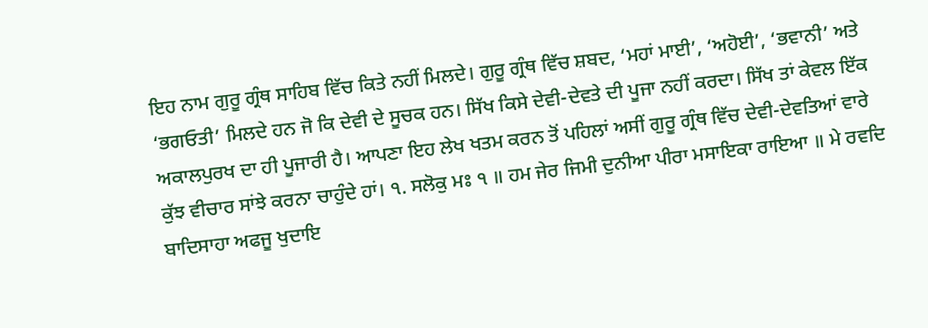ਇਹ ਨਾਮ ਗੁਰੂ ਗ੍ਰੰਥ ਸਾਹਿਬ ਵਿੱਚ ਕਿਤੇ ਨਹੀਂ ਮਿਲਦੇ। ਗੁਰੂ ਗ੍ਰੰਥ ਵਿੱਚ ਸ਼ਬਦ, ‘ਮਹਾਂ ਮਾਈ’, ‘ਅਹੋਈ’, ‘ਭਵਾਨੀ’ ਅਤੇ ‘ਭਗਓਤੀ’ ਮਿਲਦੇ ਹਨ ਜੋ ਕਿ ਦੇਵੀ ਦੇ ਸੂਚਕ ਹਨ। ਸਿੱਖ ਕਿਸੇ ਦੇਵੀ-ਦੇਵਤੇ ਦੀ ਪੂਜਾ ਨਹੀਂ ਕਰਦਾ। ਸਿੱਖ ਤਾਂ ਕੇਵਲ ਇੱਕ ਅਕਾਲਪੁਰਖ ਦਾ ਹੀ ਪੂਜਾਰੀ ਹੈ। ਆਪਣਾ ਇਹ ਲੇਖ ਖਤਮ ਕਰਨ ਤੋਂ ਪਹਿਲਾਂ ਅਸੀਂ ਗੁਰੂ ਗ੍ਰੰਥ ਵਿੱਚ ਦੇਵੀ-ਦੇਵਤਿਆਂ ਵਾਰੇ ਕੁੱਝ ਵੀਚਾਰ ਸਾਂਝੇ ਕਰਨਾ ਚਾਹੁੰਦੇ ਹਾਂ। ੧. ਸਲੋਕੁ ਮਃ ੧ ॥ ਹਮ ਜੇਰ ਜਿਮੀ ਦੁਨੀਆ ਪੀਰਾ ਮਸਾਇਕਾ ਰਾਇਆ ॥ ਮੇ ਰਵਦਿ ਬਾਦਿਸਾਹਾ ਅਫਜੂ ਖੁਦਾਇ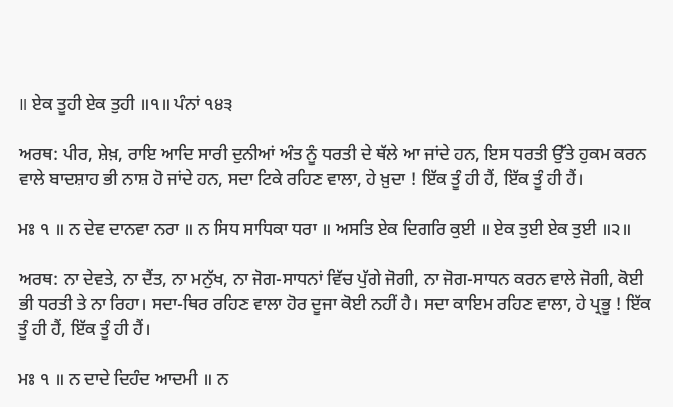॥ ਏਕ ਤੂਹੀ ਏਕ ਤੁਹੀ ॥੧॥ ਪੰਨਾਂ ੧੪੩

ਅਰਥ: ਪੀਰ, ਸ਼ੇਖ਼, ਰਾਇ ਆਦਿ ਸਾਰੀ ਦੁਨੀਆਂ ਅੰਤ ਨੂੰ ਧਰਤੀ ਦੇ ਥੱਲੇ ਆ ਜਾਂਦੇ ਹਨ, ਇਸ ਧਰਤੀ ਉੱਤੇ ਹੁਕਮ ਕਰਨ ਵਾਲੇ ਬਾਦਸ਼ਾਹ ਭੀ ਨਾਸ਼ ਹੋ ਜਾਂਦੇ ਹਨ, ਸਦਾ ਟਿਕੇ ਰਹਿਣ ਵਾਲਾ, ਹੇ ਖ਼ੁਦਾ ! ਇੱਕ ਤੂੰ ਹੀ ਹੈਂ, ਇੱਕ ਤੂੰ ਹੀ ਹੈਂ।

ਮਃ ੧ ॥ ਨ ਦੇਵ ਦਾਨਵਾ ਨਰਾ ॥ ਨ ਸਿਧ ਸਾਧਿਕਾ ਧਰਾ ॥ ਅਸਤਿ ਏਕ ਦਿਗਰਿ ਕੁਈ ॥ ਏਕ ਤੁਈ ਏਕ ਤੁਈ ॥੨॥

ਅਰਥ: ਨਾ ਦੇਵਤੇ, ਨਾ ਦੈਂਤ, ਨਾ ਮਨੁੱਖ, ਨਾ ਜੋਗ-ਸਾਧਨਾਂ ਵਿੱਚ ਪੁੱਗੇ ਜੋਗੀ, ਨਾ ਜੋਗ-ਸਾਧਨ ਕਰਨ ਵਾਲੇ ਜੋਗੀ, ਕੋਈ ਭੀ ਧਰਤੀ ਤੇ ਨਾ ਰਿਹਾ। ਸਦਾ-ਥਿਰ ਰਹਿਣ ਵਾਲਾ ਹੋਰ ਦੂਜਾ ਕੋਈ ਨਹੀਂ ਹੈ। ਸਦਾ ਕਾਇਮ ਰਹਿਣ ਵਾਲਾ, ਹੇ ਪ੍ਰਭੂ ! ਇੱਕ ਤੂੰ ਹੀ ਹੈਂ, ਇੱਕ ਤੂੰ ਹੀ ਹੈਂ।

ਮਃ ੧ ॥ ਨ ਦਾਦੇ ਦਿਹੰਦ ਆਦਮੀ ॥ ਨ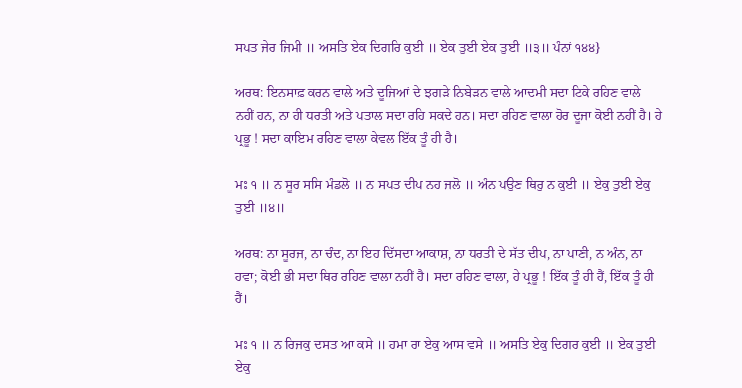ਸਪਤ ਜੇਰ ਜਿਮੀ ॥ ਅਸਤਿ ਏਕ ਦਿਗਰਿ ਕੁਈ ॥ ਏਕ ਤੁਈ ਏਕ ਤੁਈ ॥੩॥ ਪੰਨਾਂ ੧੪੪}

ਅਰਥ: ਇਨਸਾਫ਼ ਕਰਨ ਵਾਲੇ ਅਤੇ ਦੂਜਿਆਂ ਦੇ ਝਗੜੇ ਨਿਬੇੜਨ ਵਾਲੇ ਆਦਮੀ ਸਦਾ ਟਿਕੇ ਰਹਿਣ ਵਾਲੇ ਨਹੀਂ ਹਨ, ਨਾ ਹੀ ਧਰਤੀ ਅਤੇ ਪਤਾਲ ਸਦਾ ਰਹਿ ਸਕਦੇ ਹਨ। ਸਦਾ ਰਹਿਣ ਵਾਲਾ ਹੋਰ ਦੂਜਾ ਕੋਈ ਨਹੀਂ ਹੈ। ਹੇ ਪ੍ਰਭੂ ! ਸਦਾ ਕਾਇਮ ਰਹਿਣ ਵਾਲਾ ਕੇਵਲ ਇੱਕ ਤੂੰ ਹੀ ਹੈ।

ਮਃ ੧ ॥ ਨ ਸੂਰ ਸਸਿ ਮੰਡਲੋ ॥ ਨ ਸਪਤ ਦੀਪ ਨਹ ਜਲੋ ॥ ਅੰਨ ਪਉਣ ਥਿਰੁ ਨ ਕੁਈ ॥ ਏਕੁ ਤੁਈ ਏਕੁ ਤੁਈ ॥੪॥

ਅਰਥ: ਨਾ ਸੂਰਜ, ਨਾ ਚੰਦ, ਨਾ ਇਹ ਦਿੱਸਦਾ ਆਕਾਸ਼, ਨਾ ਧਰਤੀ ਦੇ ਸੱਤ ਦੀਪ, ਨਾ ਪਾਣੀ, ਨ ਅੰਨ, ਨਾ ਹਵਾ; ਕੋਈ ਭੀ ਸਦਾ ਥਿਰ ਰਹਿਣ ਵਾਲਾ ਨਹੀਂ ਹੈ। ਸਦਾ ਰਹਿਣ ਵਾਲਾ, ਹੇ ਪ੍ਰਭੂ ! ਇੱਕ ਤੂੰ ਹੀ ਹੈਂ, ਇੱਕ ਤੂੰ ਹੀ ਹੈਂ।

ਮਃ ੧ ॥ ਨ ਰਿਜਕੁ ਦਸਤ ਆ ਕਸੇ ॥ ਹਮਾ ਰਾ ਏਕੁ ਆਸ ਵਸੇ ॥ ਅਸਤਿ ਏਕੁ ਦਿਗਰ ਕੁਈ ॥ ਏਕ ਤੁਈ ਏਕੁ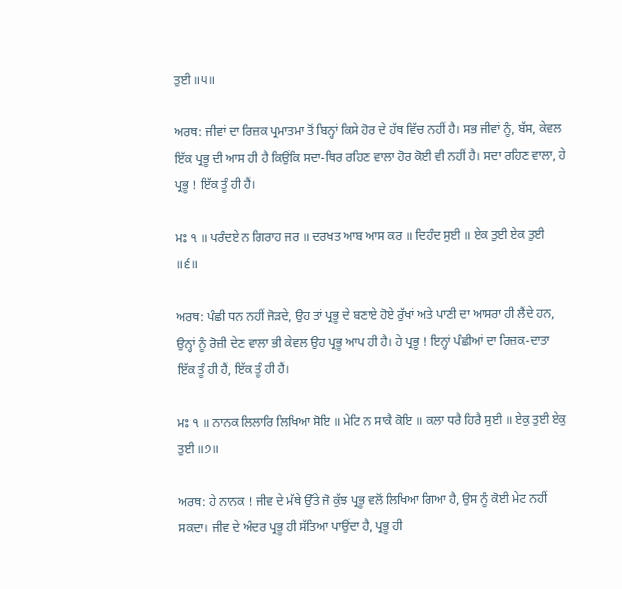ਤੁਈ ॥੫॥

ਅਰਥ: ਜੀਵਾਂ ਦਾ ਰਿਜ਼ਕ ਪ੍ਰਮਾਤਮਾ ਤੋਂ ਬਿਨ੍ਹਾਂ ਕਿਸੇ ਹੋਰ ਦੇ ਹੱਥ ਵਿੱਚ ਨਹੀਂ ਹੈ। ਸਭ ਜੀਵਾਂ ਨੂੰ, ਬੱਸ, ਕੇਵਲ ਇੱਕ ਪ੍ਰਭੂ ਦੀ ਆਸ ਹੀ ਹੈ ਕਿਉਂਕਿ ਸਦਾ-ਥਿਰ ਰਹਿਣ ਵਾਲਾ ਹੋਰ ਕੋਈ ਵੀ ਨਹੀਂ ਹੈ। ਸਦਾ ਰਹਿਣ ਵਾਲਾ, ਹੇ ਪ੍ਰਭੂ ! ਇੱਕ ਤੂੰ ਹੀ ਹੈਂ।

ਮਃ ੧ ॥ ਪਰੰਦਏ ਨ ਗਿਰਾਹ ਜਰ ॥ ਦਰਖਤ ਆਬ ਆਸ ਕਰ ॥ ਦਿਹੰਦ ਸੁਈ ॥ ਏਕ ਤੁਈ ਏਕ ਤੁਈ ॥੬॥

ਅਰਥ: ਪੰਛੀ ਧਨ ਨਹੀਂ ਜੋੜਦੇ, ਉਹ ਤਾਂ ਪ੍ਰਭੂ ਦੇ ਬਣਾਏ ਹੋਏ ਰੁੱਖਾਂ ਅਤੇ ਪਾਣੀ ਦਾ ਆਸਰਾ ਹੀ ਲੈਂਦੇ ਹਨ, ਉਨ੍ਹਾਂ ਨੂੰ ਰੋਜ਼ੀ ਦੇਣ ਵਾਲਾ ਭੀ ਕੇਵਲ ਉਹ ਪ੍ਰਭੂ ਆਪ ਹੀ ਹੈ। ਹੇ ਪ੍ਰਭੂ ! ਇਨ੍ਹਾਂ ਪੰਛੀਆਂ ਦਾ ਰਿਜ਼ਕ-ਦਾਤਾ ਇੱਕ ਤੂੰ ਹੀ ਹੈਂ, ਇੱਕ ਤੂੰ ਹੀ ਹੈਂ।

ਮਃ ੧ ॥ ਨਾਨਕ ਲਿਲਾਰਿ ਲਿਖਿਆ ਸੋਇ ॥ ਮੇਟਿ ਨ ਸਾਕੈ ਕੋਇ ॥ ਕਲਾ ਧਰੈ ਹਿਰੈ ਸੁਈ ॥ ਏਕੁ ਤੁਈ ਏਕੁ ਤੁਈ ॥੭॥

ਅਰਥ: ਹੇ ਨਾਨਕ ! ਜੀਵ ਦੇ ਮੱਥੇ ਉੱਤੇ ਜੋ ਕੁੱਝ ਪ੍ਰਭੂ ਵਲੋਂ ਲਿਖਿਆ ਗਿਆ ਹੈ, ਉਸ ਨੂੰ ਕੋਈ ਮੇਟ ਨਹੀਂ ਸਕਦਾ। ਜੀਵ ਦੇ ਅੰਦਰ ਪ੍ਰਭੂ ਹੀ ਸੱਤਿਆ ਪਾਉਂਦਾ ਹੈ, ਪ੍ਰਭੂ ਹੀ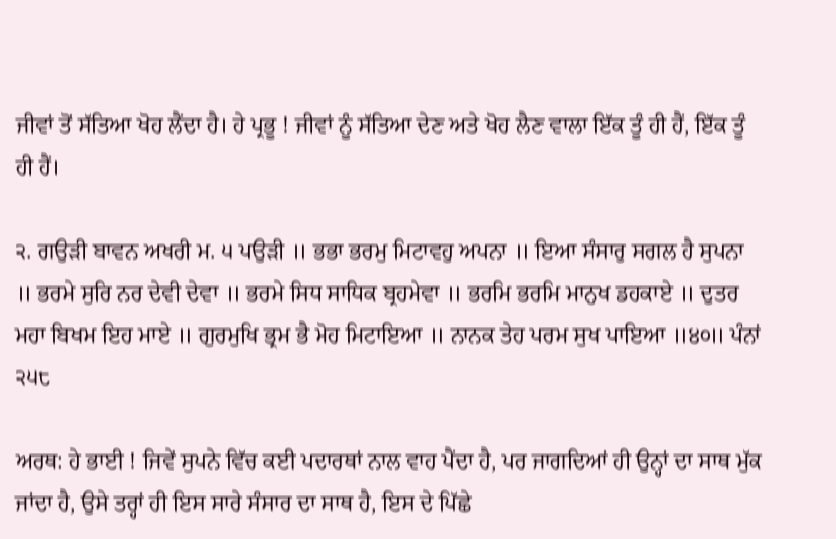ਜੀਵਾਂ ਤੋਂ ਸੱਤਿਆ ਖੋਹ ਲੈਂਦਾ ਹੈ। ਹੇ ਪ੍ਰਭੂ ! ਜੀਵਾਂ ਨੂੰ ਸੱਤਿਆ ਦੇਣ ਅਤੇ ਖੋਹ ਲੈਣ ਵਾਲਾ ਇੱਕ ਤੂੰ ਹੀ ਹੈਂ, ਇੱਕ ਤੂੰ ਹੀ ਹੈਂ।

੨. ਗਉੜੀ ਬਾਵਨ ਅਖਰੀ ਮ. ੫ ਪਉੜੀ ॥ ਭਭਾ ਭਰਮੁ ਮਿਟਾਵਹੁ ਅਪਨਾ ॥ ਇਆ ਸੰਸਾਰੁ ਸਗਲ ਹੈ ਸੁਪਨਾ ॥ ਭਰਮੇ ਸੁਰਿ ਨਰ ਦੇਵੀ ਦੇਵਾ ॥ ਭਰਮੇ ਸਿਧ ਸਾਧਿਕ ਬ੍ਰਹਮੇਵਾ ॥ ਭਰਮਿ ਭਰਮਿ ਮਾਨੁਖ ਡਹਕਾਏ ॥ ਦੁਤਰ ਮਹਾ ਬਿਖਮ ਇਹ ਮਾਏ ॥ ਗੁਰਮੁਖਿ ਭ੍ਰਮ ਭੈ ਮੋਹ ਮਿਟਾਇਆ ॥ ਨਾਨਕ ਤੇਹ ਪਰਮ ਸੁਖ ਪਾਇਆ ॥੪੦॥ ਪੰਨਾਂ ੨੫੮

ਅਰਥ: ਹੇ ਭਾਈ ! ਜਿਵੇਂ ਸੁਪਨੇ ਵਿੱਚ ਕਈ ਪਦਾਰਥਾਂ ਨਾਲ ਵਾਹ ਪੈਂਦਾ ਹੈ, ਪਰ ਜਾਗਦਿਆਂ ਹੀ ਉਨ੍ਹਾਂ ਦਾ ਸਾਥ ਮੁੱਕ ਜਾਂਦਾ ਹੈ, ਉਸੇ ਤਰ੍ਹਾਂ ਹੀ ਇਸ ਸਾਰੇ ਸੰਸਾਰ ਦਾ ਸਾਥ ਹੈ, ਇਸ ਦੇ ਪਿੱਛੇ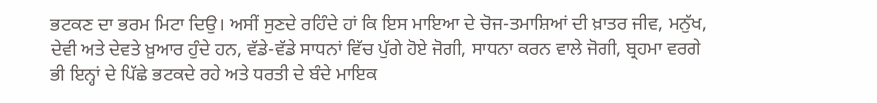ਭਟਕਣ ਦਾ ਭਰਮ ਮਿਟਾ ਦਿਉ। ਅਸੀਂ ਸੁਣਦੇ ਰਹਿੰਦੇ ਹਾਂ ਕਿ ਇਸ ਮਾਇਆ ਦੇ ਚੋਜ-ਤਮਾਸ਼ਿਆਂ ਦੀ ਖ਼ਾਤਰ ਜੀਵ, ਮਨੁੱਖ, ਦੇਵੀ ਅਤੇ ਦੇਵਤੇ ਖ਼ੁਆਰ ਹੁੰਦੇ ਹਨ, ਵੱਡੇ-ਵੱਡੇ ਸਾਧਨਾਂ ਵਿੱਚ ਪੁੱਗੇ ਹੋਏ ਜੋਗੀ, ਸਾਧਨਾ ਕਰਨ ਵਾਲੇ ਜੋਗੀ, ਬ੍ਰਹਮਾ ਵਰਗੇ ਭੀ ਇਨ੍ਹਾਂ ਦੇ ਪਿੱਛੇ ਭਟਕਦੇ ਰਹੇ ਅਤੇ ਧਰਤੀ ਦੇ ਬੰਦੇ ਮਾਇਕ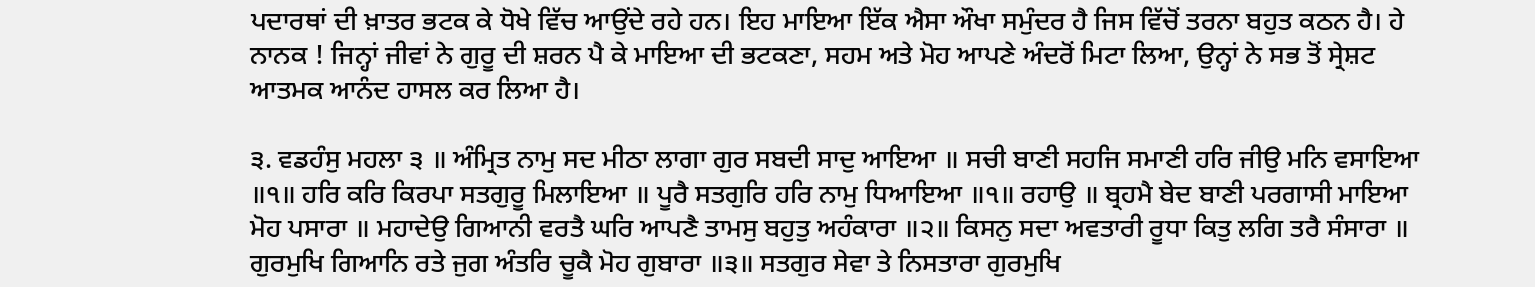ਪਦਾਰਥਾਂ ਦੀ ਖ਼ਾਤਰ ਭਟਕ ਕੇ ਧੋਖੇ ਵਿੱਚ ਆਉਂਦੇ ਰਹੇ ਹਨ। ਇਹ ਮਾਇਆ ਇੱਕ ਐਸਾ ਔਖਾ ਸਮੁੰਦਰ ਹੈ ਜਿਸ ਵਿੱਚੋਂ ਤਰਨਾ ਬਹੁਤ ਕਠਨ ਹੈ। ਹੇ ਨਾਨਕ ! ਜਿਨ੍ਹਾਂ ਜੀਵਾਂ ਨੇ ਗੁਰੂ ਦੀ ਸ਼ਰਨ ਪੈ ਕੇ ਮਾਇਆ ਦੀ ਭਟਕਣਾ, ਸਹਮ ਅਤੇ ਮੋਹ ਆਪਣੇ ਅੰਦਰੋਂ ਮਿਟਾ ਲਿਆ, ਉਨ੍ਹਾਂ ਨੇ ਸਭ ਤੋਂ ਸ੍ਰੇਸ਼ਟ ਆਤਮਕ ਆਨੰਦ ਹਾਸਲ ਕਰ ਲਿਆ ਹੈ।

੩. ਵਡਹੰਸੁ ਮਹਲਾ ੩ ॥ ਅੰਮ੍ਰਿਤ ਨਾਮੁ ਸਦ ਮੀਠਾ ਲਾਗਾ ਗੁਰ ਸਬਦੀ ਸਾਦੁ ਆਇਆ ॥ ਸਚੀ ਬਾਣੀ ਸਹਜਿ ਸਮਾਣੀ ਹਰਿ ਜੀਉ ਮਨਿ ਵਸਾਇਆ ॥੧॥ ਹਰਿ ਕਰਿ ਕਿਰਪਾ ਸਤਗੁਰੂ ਮਿਲਾਇਆ ॥ ਪੂਰੈ ਸਤਗੁਰਿ ਹਰਿ ਨਾਮੁ ਧਿਆਇਆ ॥੧॥ ਰਹਾਉ ॥ ਬ੍ਰਹਮੈ ਬੇਦ ਬਾਣੀ ਪਰਗਾਸੀ ਮਾਇਆ ਮੋਹ ਪਸਾਰਾ ॥ ਮਹਾਦੇਉ ਗਿਆਨੀ ਵਰਤੈ ਘਰਿ ਆਪਣੈ ਤਾਮਸੁ ਬਹੁਤੁ ਅਹੰਕਾਰਾ ॥੨॥ ਕਿਸਨੁ ਸਦਾ ਅਵਤਾਰੀ ਰੂਧਾ ਕਿਤੁ ਲਗਿ ਤਰੈ ਸੰਸਾਰਾ ॥ ਗੁਰਮੁਖਿ ਗਿਆਨਿ ਰਤੇ ਜੁਗ ਅੰਤਰਿ ਚੂਕੈ ਮੋਹ ਗੁਬਾਰਾ ॥੩॥ ਸਤਗੁਰ ਸੇਵਾ ਤੇ ਨਿਸਤਾਰਾ ਗੁਰਮੁਖਿ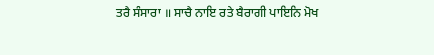ਤਰੈ ਸੰਸਾਰਾ ॥ ਸਾਚੈ ਨਾਇ ਰਤੇ ਬੈਰਾਗੀ ਪਾਇਨਿ ਮੋਖ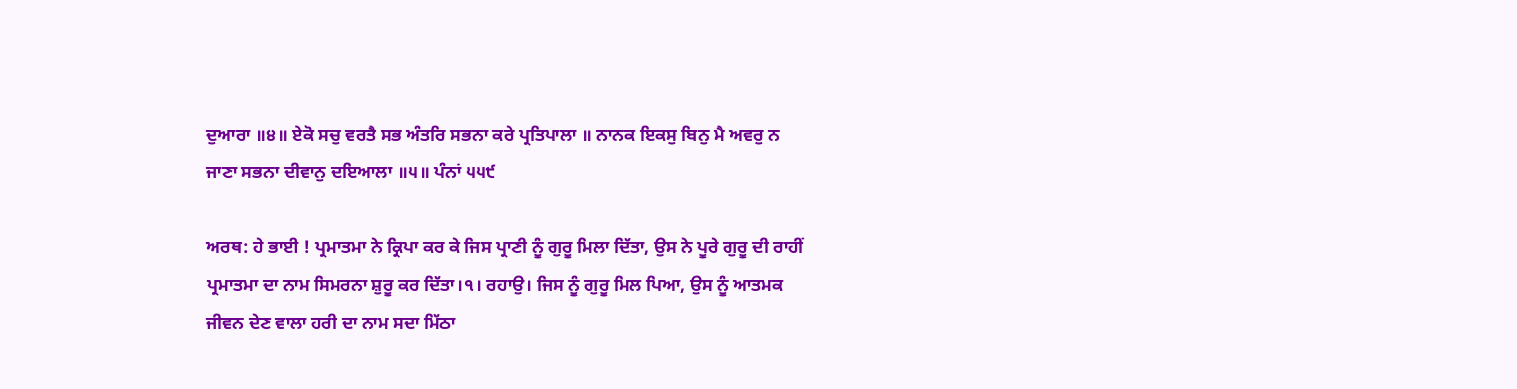ਦੁਆਰਾ ॥੪॥ ਏਕੋ ਸਚੁ ਵਰਤੈ ਸਭ ਅੰਤਰਿ ਸਭਨਾ ਕਰੇ ਪ੍ਰਤਿਪਾਲਾ ॥ ਨਾਨਕ ਇਕਸੁ ਬਿਨੁ ਮੈ ਅਵਰੁ ਨ ਜਾਣਾ ਸਭਨਾ ਦੀਵਾਨੁ ਦਇਆਲਾ ॥੫॥ ਪੰਨਾਂ ੫੫੯

ਅਰਥ: ਹੇ ਭਾਈ ! ਪ੍ਰਮਾਤਮਾ ਨੇ ਕ੍ਰਿਪਾ ਕਰ ਕੇ ਜਿਸ ਪ੍ਰਾਣੀ ਨੂੰ ਗੁਰੂ ਮਿਲਾ ਦਿੱਤਾ, ਉਸ ਨੇ ਪੂਰੇ ਗੁਰੂ ਦੀ ਰਾਹੀਂ ਪ੍ਰਮਾਤਮਾ ਦਾ ਨਾਮ ਸਿਮਰਨਾ ਸ਼ੁਰੂ ਕਰ ਦਿੱਤਾ।੧। ਰਹਾਉ। ਜਿਸ ਨੂੰ ਗੁਰੂ ਮਿਲ ਪਿਆ, ਉਸ ਨੂੰ ਆਤਮਕ ਜੀਵਨ ਦੇਣ ਵਾਲਾ ਹਰੀ ਦਾ ਨਾਮ ਸਦਾ ਮਿੱਠਾ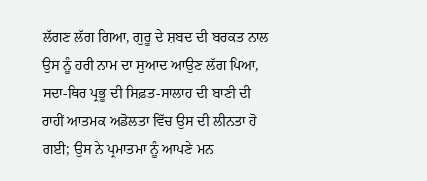ਲੱਗਣ ਲੱਗ ਗਿਆ, ਗੁਰੂ ਦੇ ਸ਼ਬਦ ਦੀ ਬਰਕਤ ਨਾਲ ਉਸ ਨੂੰ ਹਰੀ ਨਾਮ ਦਾ ਸੁਆਦ ਆਉਣ ਲੱਗ ਪਿਆ, ਸਦਾ-ਥਿਰ ਪ੍ਰਭੂ ਦੀ ਸਿਫ਼ਤ-ਸਾਲਾਹ ਦੀ ਬਾਣੀ ਦੀ ਰਾਹੀਂ ਆਤਮਕ ਅਡੋਲਤਾ ਵਿੱਚ ਉਸ ਦੀ ਲੀਨਤਾ ਹੋ ਗਈ; ਉਸ ਨੇ ਪ੍ਰਮਾਤਮਾ ਨੂੰ ਆਪਣੇ ਮਨ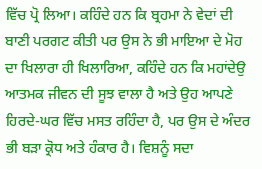ਵਿੱਚ ਪ੍ਰੋ ਲਿਆ। ਕਹਿੰਦੇ ਹਨ ਕਿ ਬ੍ਰਹਮਾ ਨੇ ਵੇਦਾਂ ਦੀ ਬਾਣੀ ਪਰਗਟ ਕੀਤੀ ਪਰ ਉਸ ਨੇ ਭੀ ਮਾਇਆ ਦੇ ਮੋਹ ਦਾ ਖਿਲਾਰਾ ਹੀ ਖਿਲਾਰਿਆ, ਕਹਿੰਦੇ ਹਨ ਕਿ ਮਹਾਂਦੇਉ ਆਤਮਕ ਜੀਵਨ ਦੀ ਸੂਝ ਵਾਲਾ ਹੈ ਅਤੇ ਉਹ ਆਪਣੇ ਹਿਰਦੇ-ਘਰ ਵਿੱਚ ਮਸਤ ਰਹਿੰਦਾ ਹੈ, ਪਰ ਉਸ ਦੇ ਅੰਦਰ ਭੀ ਬੜਾ ਕ੍ਰੋਧ ਅਤੇ ਹੰਕਾਰ ਹੈ। ਵਿਸ਼ਨੂੰ ਸਦਾ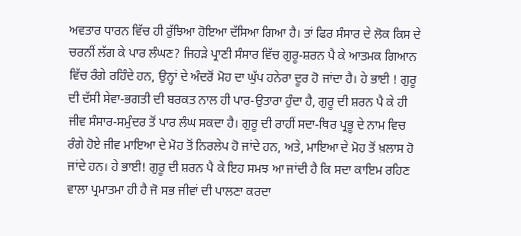ਅਵਤਾਰ ਧਾਰਨ ਵਿੱਚ ਹੀ ਰੁੱਝਿਆ ਹੋਇਆ ਦੱਸਿਆ ਗਿਆ ਹੈ। ਤਾਂ ਫਿਰ ਸੰਸਾਰ ਦੇ ਲੋਕ ਕਿਸ ਦੇ ਚਰਨੀਂ ਲੱਗ ਕੇ ਪਾਰ ਲੰਘਣ? ਜਿਹੜੇ ਪ੍ਰਾਣੀ ਸੰਸਾਰ ਵਿੱਚ ਗੁਰੂ-ਸ਼ਰਨ ਪੈ ਕੇ ਆਤਮਕ ਗਿਆਨ ਵਿੱਚ ਰੰਗੇ ਰਹਿੰਦੇ ਹਨ, ਉਨ੍ਹਾਂ ਦੇ ਅੰਦਰੋਂ ਮੋਹ ਦਾ ਘੁੱਪ ਹਨੇਰਾ ਦੂਰ ਹੋ ਜਾਂਦਾ ਹੈ। ਹੇ ਭਾਈ ! ਗੁਰੂ ਦੀ ਦੱਸੀ ਸੇਵਾ-ਭਗਤੀ ਦੀ ਬਰਕਤ ਨਾਲ ਹੀ ਪਾਰ-ਉਤਾਰਾ ਹੁੰਦਾ ਹੈ, ਗੁਰੂ ਦੀ ਸ਼ਰਨ ਪੈ ਕੇ ਹੀ ਜੀਵ ਸੰਸਾਰ-ਸਮੁੰਦਰ ਤੋਂ ਪਾਰ ਲੰਘ ਸਕਦਾ ਹੈ। ਗੁਰੂ ਦੀ ਰਾਹੀਂ ਸਦਾ-ਥਿਰ ਪ੍ਰਭੂ ਦੇ ਨਾਮ ਵਿਚ ਰੰਗੇ ਹੋਏ ਜੀਵ ਮਾਇਆ ਦੇ ਮੋਹ ਤੋਂ ਨਿਰਲੇਪ ਹੋ ਜਾਂਦੇ ਹਨ, ਅਤੇ, ਮਾਇਆ ਦੇ ਮੋਹ ਤੋਂ ਖ਼ਲਾਸ ਹੋ ਜਾਂਦੇ ਹਨ। ਹੇ ਭਾਈ! ਗੁਰੂ ਦੀ ਸ਼ਰਨ ਪੈ ਕੇ ਇਹ ਸਮਝ ਆ ਜਾਂਦੀ ਹੈ ਕਿ ਸਦਾ ਕਾਇਮ ਰਹਿਣ ਵਾਲਾ ਪ੍ਰਮਾਤਮਾ ਹੀ ਹੈ ਜੋ ਸਭ ਜੀਵਾਂ ਦੀ ਪਾਲਣਾ ਕਰਦਾ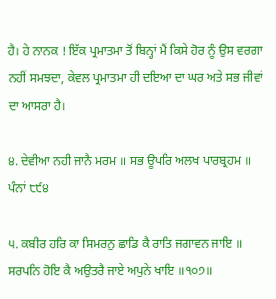ਹੈ। ਹੇ ਨਾਨਕ ! ਇੱਕ ਪ੍ਰਮਾਤਮਾ ਤੋਂ ਬਿਨ੍ਹਾਂ ਮੈਂ ਕਿਸੇ ਹੋਰ ਨੂੰ ਉਸ ਵਰਗਾ ਨਹੀਂ ਸਮਝਦਾ, ਕੇਵਲ ਪ੍ਰਮਾਤਮਾ ਹੀ ਦਇਆ ਦਾ ਘਰ ਅਤੇ ਸਭ ਜੀਵਾਂ ਦਾ ਆਸਰਾ ਹੈ।

੪. ਦੇਵੀਆ ਨਹੀ ਜਾਨੈ ਮਰਮ ॥ ਸਭ ਊਪਰਿ ਅਲਖ ਪਾਰਬ੍ਰਹਮ ॥ ਪੰਨਾਂ ੮੯੪

੫. ਕਬੀਰ ਹਰਿ ਕਾ ਸਿਮਰਨੁ ਛਾਡਿ ਕੈ ਰਾਤਿ ਜਗਾਵਨ ਜਾਇ ॥ ਸਰਪਨਿ ਹੋਇ ਕੈ ਅਉਤਰੈ ਜਾਏ ਅਪੁਨੇ ਖਾਇ ॥੧੦੭॥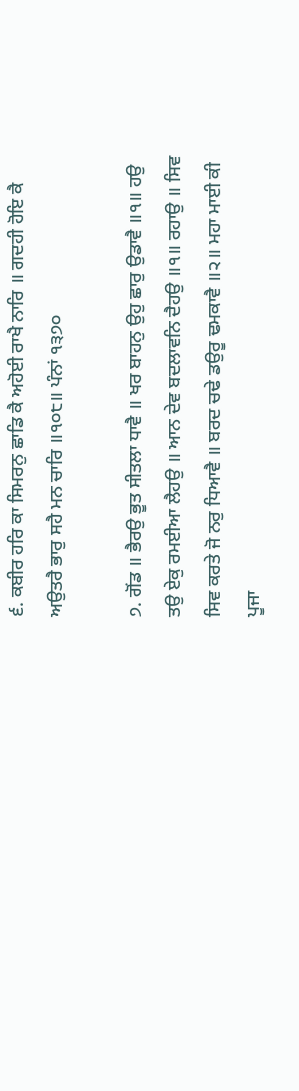੬. ਕਬੀਰ ਹਰਿ ਕਾ ਸਿਮਰਨੁ ਛਾਡਿ ਕੈ ਅਹੋਈ ਰਾਖੈ ਨਾਰਿ ॥ ਗਦਹੀ ਹੋਇ ਕੈ ਅਉਤਰੈ ਭਾਰੁ ਸਹੈ ਮਨ ਚਾਰਿ ॥੧੦੮॥ ਪੰਨਾਂ ੧੩੭੦

੭. ਗੋਂਡ ॥ ਭੈਰਉ ਭੂਤ ਸੀਤਲਾ ਧਾਵੈ ॥ ਖਰ ਬਾਹਨੁ ਉਹੁ ਛਾਰੁ ਉਡਾਵੈ ॥੧॥ ਹਉ ਤਉ ਏਕੁ ਰਮਈਆ ਲੈਹਉ ॥ ਆਨ ਦੇਵ ਬਦਲਾਵਨਿ ਦੈਹਉ ॥੧॥ ਰਹਾਉ ॥ ਸਿਵ ਸਿਵ ਕਰਤੇ ਜੋ ਨਰੁ ਧਿਆਵੈ ॥ ਬਰਦ ਚਢੇ ਡਉਰੂ ਢਮਕਾਵੈ ॥੨॥ ਮਹਾ ਮਾਈ ਕੀ ਪੂਜਾ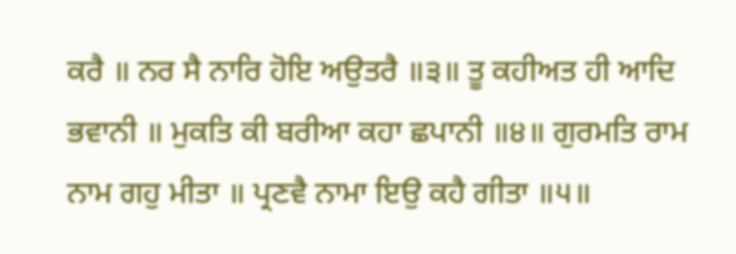ਕਰੈ ॥ ਨਰ ਸੈ ਨਾਰਿ ਹੋਇ ਅਉਤਰੈ ॥੩॥ ਤੂ ਕਹੀਅਤ ਹੀ ਆਦਿ ਭਵਾਨੀ ॥ ਮੁਕਤਿ ਕੀ ਬਰੀਆ ਕਹਾ ਛਪਾਨੀ ॥੪॥ ਗੁਰਮਤਿ ਰਾਮ ਨਾਮ ਗਹੁ ਮੀਤਾ ॥ ਪ੍ਰਣਵੈ ਨਾਮਾ ਇਉ ਕਹੈ ਗੀਤਾ ॥੫॥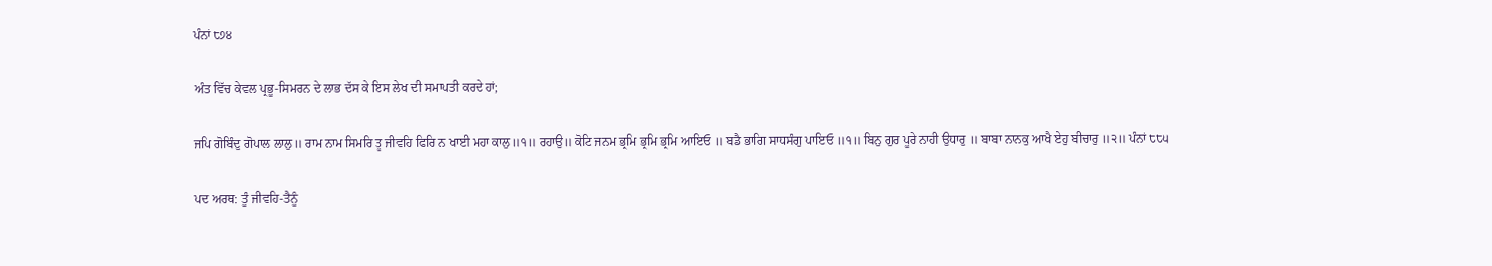ਪੰਨਾਂ ੮੭੪

ਅੰਤ ਵਿੱਚ ਕੇਵਲ ਪ੍ਰਭੂ-ਸਿਮਰਨ ਦੇ ਲਾਭ ਦੱਸ ਕੇ ਇਸ ਲੇਖ ਦੀ ਸਮਾਪਤੀ ਕਰਦੇ ਹਾਂ;

ਜਪਿ ਗੋਬਿੰਦੁ ਗੋਪਾਲ ਲਾਲੁ॥ ਰਾਮ ਨਾਮ ਸਿਮਰਿ ਤੂ ਜੀਵਹਿ ਫਿਰਿ ਨ ਖਾਈ ਮਹਾ ਕਾਲੁ॥੧॥ ਰਹਾਉ॥ ਕੋਟਿ ਜਨਮ ਭ੍ਰਮਿ ਭ੍ਰਮਿ ਭ੍ਰਮਿ ਆਇਓ ॥ ਬਡੈ ਭਾਗਿ ਸਾਧਸੰਗੁ ਪਾਇਓ ॥੧॥ ਬਿਨੁ ਗੁਰ ਪੂਰੇ ਨਾਹੀ ਉਧਾਰੁ ॥ ਬਾਬਾ ਨਾਨਕੁ ਆਖੈ ਏਹੁ ਬੀਚਾਰੁ ॥੨॥ ਪੰਨਾਂ ੮੮੫

ਪਦ ਅਰਥ: ਤੂੰ ਜੀਵਹਿ-ਤੈਨੂੰ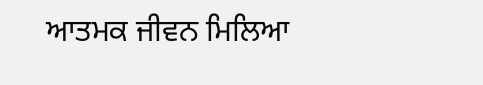ਆਤਮਕ ਜੀਵਨ ਮਿਲਿਆ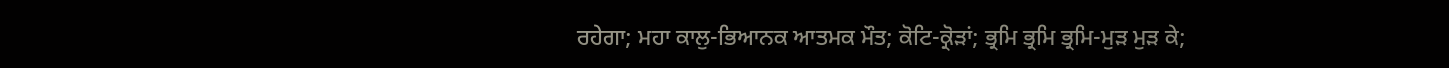ਰਹੇਗਾ; ਮਹਾ ਕਾਲੁ-ਭਿਆਨਕ ਆਤਮਕ ਮੌਤ; ਕੋਟਿ-ਕ੍ਰੋੜਾਂ; ਭ੍ਰਮਿ ਭ੍ਰਮਿ ਭ੍ਰਮਿ-ਮੁੜ ਮੁੜ ਕੇ;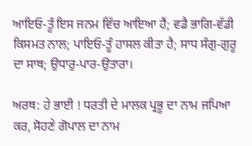ਆਇਓ-ਤੂੰ ਇਸ ਜਨਮ ਵਿੱਚ ਆਇਆ ਹੈਂ; ਵਡੈ ਭਾਗਿ-ਵੱਡੀ ਕਿਸਮਤ ਨਾਲ; ਪਾਇਓ-ਤੂੰ ਹਾਸਲ ਕੀਤਾ ਹੈ; ਸਾਧ ਸੰਗੁ-ਗੁਰੂ ਦਾ ਸਾਥ; ਉਧਾਰੁ-ਪਾਰ-ਉਤਾਰਾ।

ਅਰਥ: ਹੇ ਭਾਈ ! ਧਰਤੀ ਦੇ ਮਾਲਕ ਪ੍ਰਭੂ ਦਾ ਨਾਮ ਜਪਿਆ ਕਰ, ਸੋਹਣੇ ਗੋਪਾਲ ਦਾ ਨਾਮ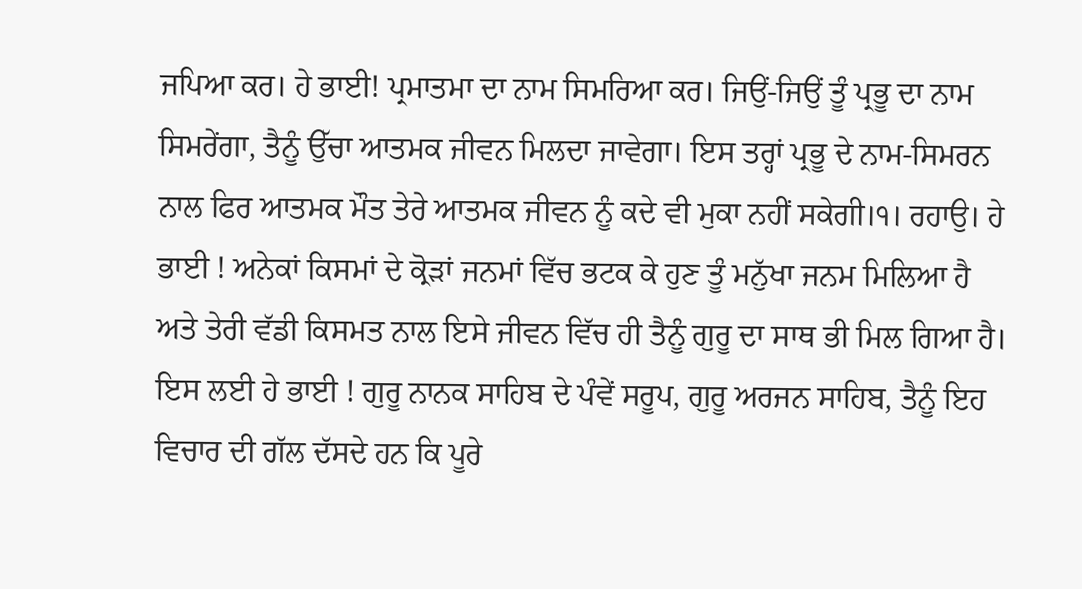ਜਪਿਆ ਕਰ। ਹੇ ਭਾਈ! ਪ੍ਰਮਾਤਮਾ ਦਾ ਨਾਮ ਸਿਮਰਿਆ ਕਰ। ਜਿਉਂ-ਜਿਉਂ ਤੂੰ ਪ੍ਰਭੂ ਦਾ ਨਾਮ ਸਿਮਰੇਂਗਾ, ਤੈਨੂੰ ਉੱਚਾ ਆਤਮਕ ਜੀਵਨ ਮਿਲਦਾ ਜਾਵੇਗਾ। ਇਸ ਤਰ੍ਹਾਂ ਪ੍ਰਭੂ ਦੇ ਨਾਮ-ਸਿਮਰਨ ਨਾਲ ਫਿਰ ਆਤਮਕ ਮੌਤ ਤੇਰੇ ਆਤਮਕ ਜੀਵਨ ਨੂੰ ਕਦੇ ਵੀ ਮੁਕਾ ਨਹੀਂ ਸਕੇਗੀ।੧। ਰਹਾਉ। ਹੇ ਭਾਈ ! ਅਨੇਕਾਂ ਕਿਸਮਾਂ ਦੇ ਕ੍ਰੋੜਾਂ ਜਨਮਾਂ ਵਿੱਚ ਭਟਕ ਕੇ ਹੁਣ ਤੂੰ ਮਨੁੱਖਾ ਜਨਮ ਮਿਲਿਆ ਹੈ ਅਤੇ ਤੇਰੀ ਵੱਡੀ ਕਿਸਮਤ ਨਾਲ ਇਸੇ ਜੀਵਨ ਵਿੱਚ ਹੀ ਤੈਨੂੰ ਗੁਰੂ ਦਾ ਸਾਥ ਭੀ ਮਿਲ ਗਿਆ ਹੈ। ਇਸ ਲਈ ਹੇ ਭਾਈ ! ਗੁਰੂ ਨਾਨਕ ਸਾਹਿਬ ਦੇ ਪੰਵੇਂ ਸਰੂਪ, ਗੁਰੂ ਅਰਜਨ ਸਾਹਿਬ, ਤੈਨੂੰ ਇਹ ਵਿਚਾਰ ਦੀ ਗੱਲ ਦੱਸਦੇ ਹਨ ਕਿ ਪੂਰੇ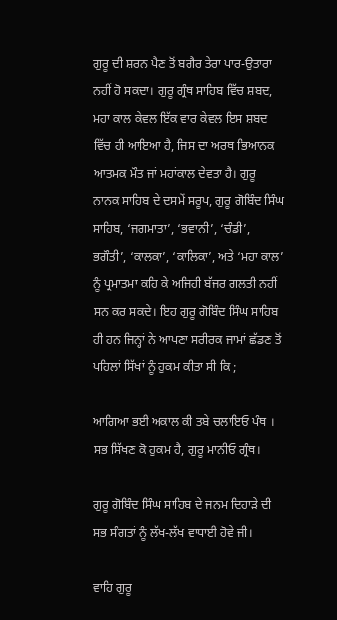ਗੁਰੂ ਦੀ ਸ਼ਰਨ ਪੈਣ ਤੋਂ ਬਗੈਰ ਤੇਰਾ ਪਾਰ-ਉਤਾਰਾ ਨਹੀਂ ਹੋ ਸਕਦਾ। ਗੁਰੂ ਗ੍ਰੰਥ ਸਾਹਿਬ ਵਿੱਚ ਸ਼ਬਦ, ਮਹਾ ਕਾਲ ਕੇਵਲ ਇੱਕ ਵਾਰ ਕੇਵਲ ਇਸ ਸ਼ਬਦ ਵਿੱਚ ਹੀ ਆਇਆ ਹੈ, ਜਿਸ ਦਾ ਅਰਥ ਭਿਆਨਕ ਆਤਮਕ ਮੌਤ ਜਾਂ ਮਹਾਂਕਾਲ ਦੇਵਤਾ ਹੈ। ਗੁਰੂ ਨਾਨਕ ਸਾਹਿਬ ਦੇ ਦਸਮੇਂ ਸਰੂਪ, ਗੁਰੂ ਗੋਬਿੰਦ ਸਿੰਘ ਸਾਹਿਬ, ‘ਜਗਮਾਤਾ’, ‘ਭਵਾਨੀ’, ‘ਚੰਡੀ’, ਭਗੌਤੀ’, ‘ਕਾਲਕਾ’, ‘ਕਾਲਿਕਾ’, ਅਤੇ ‘ਮਹਾ ਕਾਲ’ ਨੂੰ ਪ੍ਰਮਾਤਮਾ ਕਹਿ ਕੇ ਅਜਿਹੀ ਬੱਜਰ ਗਲਤੀ ਨਹੀਂ ਸਨ ਕਰ ਸਕਦੇ। ਇਹ ਗੁਰੂ ਗੋਬਿੰਦ ਸਿੰਘ ਸਾਹਿਬ ਹੀ ਹਨ ਜਿਨ੍ਹਾਂ ਨੇ ਆਪਣਾ ਸਰੀਰਕ ਜਾਮਾਂ ਛੱਡਣ ਤੋਂ ਪਹਿਲਾਂ ਸਿੱਖਾਂ ਨੂੰ ਹੁਕਮ ਕੀਤਾ ਸੀ ਕਿ ;

ਆਗਿਆ ਭਈ ਅਕਾਲ ਕੀ ਤਬੇ ਚਲਾਇਓ ਪੰਥ । ਸਭ ਸਿੱਖਣ ਕੋ ਹੁਕਮ ਹੈ, ਗੁਰੂ ਮਾਨੀਓ ਗ੍ਰੰਥ।

ਗੁਰੂ ਗੋਬਿੰਦ ਸਿੰਘ ਸਾਹਿਬ ਦੇ ਜਨਮ ਦਿਹਾੜੇ ਦੀ ਸਭ ਸੰਗਤਾਂ ਨੂੰ ਲੱਖ-ਲੱਖ ਵਾਧਾਈ ਹੋਵੇ ਜੀ।

ਵਾਹਿ ਗੁਰੂ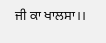ਜੀ ਕਾ ਖਾਲਸਾ।।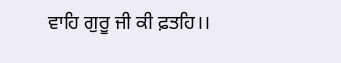ਵਾਹਿ ਗੁਰੂ ਜੀ ਕੀ ਫ਼ਤਹਿ।।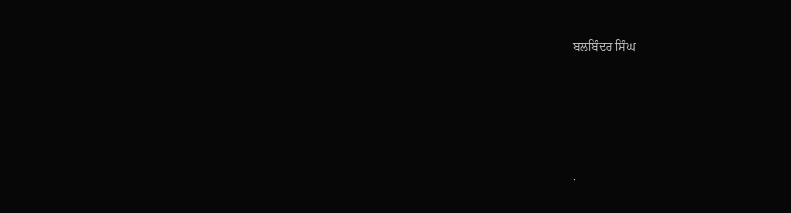ਬਲਬਿੰਦਰ ਸਿੰਘ




.